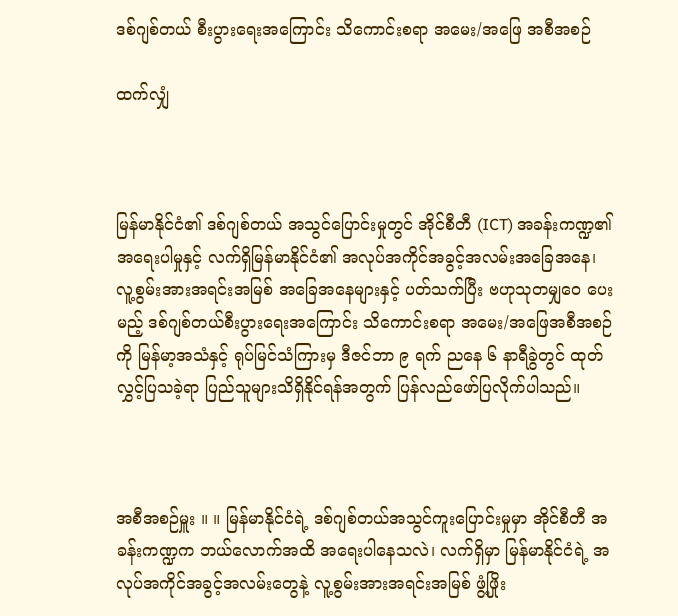ဒစ်ဂျစ်တယ် စီးပွားရေးအကြောင်း သိကောင်းစရာ အမေး/အဖြေ အစီအစဉ်

ထက်လျှံ



မြန်မာနိုင်ငံ၏ ဒစ်ဂျစ်တယ် အသွင်ပြောင်းမှုတွင် အိုင်စီတီ (ICT) အခန်းကဏ္ဍ၏အရေးပါမှုနှင့် လက်ရှိမြန်မာနိုင်ငံ၏ အလုပ်အကိုင်အခွင့်အလမ်းအခြေအနေ၊ လူ့စွမ်းအားအရင်းအမြစ် အခြေအနေများနှင့် ပတ်သက်ပြီး ဗဟုသုတမျှဝေ ပေးမည့် ဒစ်ဂျစ်တယ်စီးပွားရေးအကြောင်း သိကောင်းစရာ အမေး/အဖြေအစီအစဉ်ကို မြန်မာ့အသံနှင့် ရုပ်မြင်သံကြားမှ ဒီဇင်ဘာ ၉ ရက် ညနေ ၆ နာရီခွဲတွင် ထုတ်လွှင့်ပြသခဲ့ရာ ပြည်သူများသိရှိနိုင်ရန်အတွက် ပြန်လည်ဖော်ပြလိုက်ပါသည်။



အစီအစဉ်မှူး ။ ။ မြန်မာနိုင်ငံရဲ့ ဒစ်ဂျစ်တယ်အသွင်ကူးပြောင်းမှုမှာ အိုင်စီတီ အခန်းကဏ္ဍက ဘယ်လောက်အထိ အရေးပါနေသလဲ၊ လက်ရှိမှာ မြန်မာနိုင်ငံရဲ့ အလုပ်အကိုင်အခွင့်အလမ်းတွေနဲ့ လူ့စွမ်းအားအရင်းအမြစ် ဖွံ့ဖြိုး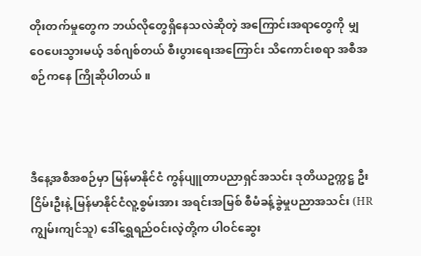တိုးတက်မှုတွေက ဘယ်လိုတွေရှိနေသလဲဆိုတဲ့ အကြောင်းအရာတွေကို မျှဝေပေးသွားမယ့် ဒစ်ဂျစ်တယ် စီးပွားရေးအကြောင်း သိကောင်းစရာ အစီအစဉ်ကနေ ကြိုဆိုပါတယ်။



ဒီနေ့အစီအစဉ်မှာ မြန်မာနိုင်ငံ ကွန်ပျူတာပညာရှင်အသင်း ဒုတိယဥက္ကဋ္ဌ ဦးငြိမ်းဦးနဲ့ မြန်မာနိုင်ငံလူ့စွမ်းအား အရင်းအမြစ် စီမံခန့်ခွဲမှုပညာအသင်း (HR ကျွမ်းကျင်သူ) ဒေါ်ရွှေရည်ဝင်းလဲ့တို့က ပါဝင်ဆွေး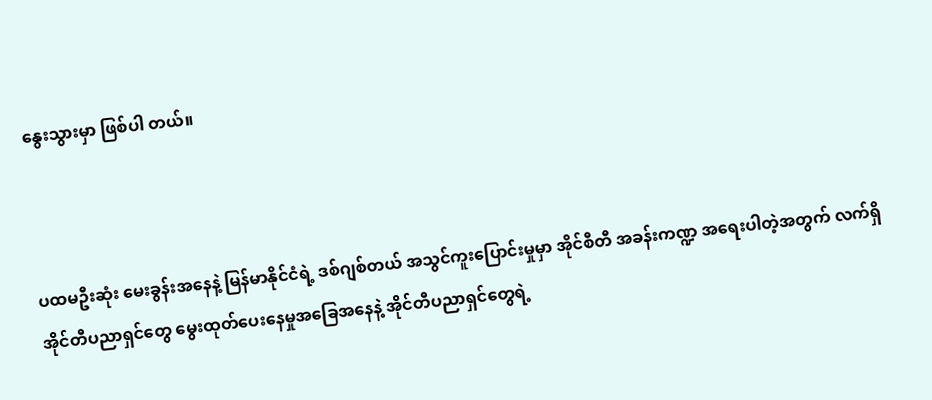နွေးသွားမှာ ဖြစ်ပါ တယ်။



ပထမဦးဆုံး မေးခွန်းအနေနဲ့ မြန်မာနိုင်ငံရဲ့ ဒစ်ဂျစ်တယ် အသွင်ကူးပြောင်းမှုမှာ အိုင်စီတီ အခန်းကဏ္ဍ အရေးပါတဲ့အတွက် လက်ရှိအိုင်တီပညာရှင်တွေ မွေးထုတ်ပေးနေမှုအခြေအနေနဲ့ အိုင်တီပညာရှင်တွေရဲ့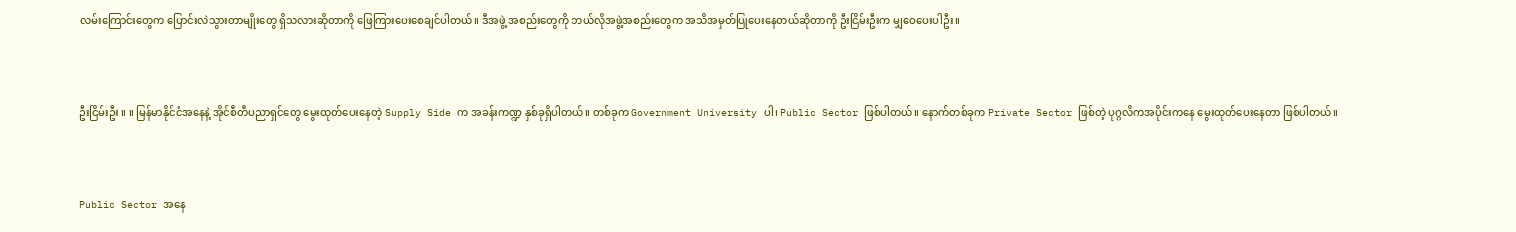လမ်းကြောင်းတွေက ပြောင်းလဲသွားတာမျိုးတွေ ရှိသလားဆိုတာကို ဖြေကြားပေးစေချင်ပါတယ်။ ဒီအဖွဲ့ အစည်းတွေကို ဘယ်လိုအဖွဲ့အစည်းတွေက အသိအမှတ်ပြုပေးနေတယ်ဆိုတာကို ဦးငြိမ်းဦးက မျှဝေပေးပါဦး။



ဦးငြိမ်းဦး ။ ။ မြန်မာနိုင်ငံအနေနဲ့ အိုင်စီတီပညာရှင်တွေ မွေးထုတ်ပေးနေတဲ့ Supply Side က အခန်းကဏ္ဍ နှစ်ခုရှိပါတယ်။ တစ်ခုက Government University ပါ၊ Public Sector ဖြစ်ပါတယ်။ နောက်တစ်ခုက Private Sector ဖြစ်တဲ့ ပုဂ္ဂလိကအပိုင်းကနေ မွေးထုတ်ပေးနေတာ ဖြစ်ပါတယ်။



Public Sector အနေ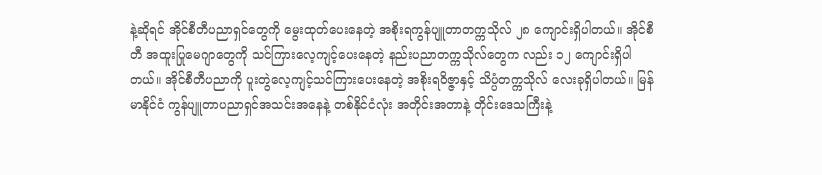နဲ့ဆိုရင် အိုင်စီတီပညာရှင်တွေကို မွေးထုတ်ပေးနေတဲ့ အစိုးရကွန်ပျူတာတက္ကသိုလ် ၂၈ ကျောင်းရှိပါတယ်။ အိုင်စီတီ အထူးပြုမေဂျာတွေကို သင်ကြားလေ့ကျင့်ပေးနေတဲ့ နည်းပညာတက္ကသိုလ်တွေက လည်း ၁၂ ကျောင်းရှိပါတယ်။ အိုင်စီတီပညာကို ပူးတွဲလေ့ကျင့်သင်ကြားပေးနေတဲ့ အစိုးရဝိဇ္ဇာနှင့် သိပ္ပံတက္ကသိုလ် လေးခုရှိပါတယ်။ မြန်မာနိုင်ငံ ကွန်ပျူတာပညာရှင်အသင်းအနေနဲ့ တစ်နိုင်ငံလုံး အတိုင်းအတာနဲ့ တိုင်းဒေသကြီးနဲ့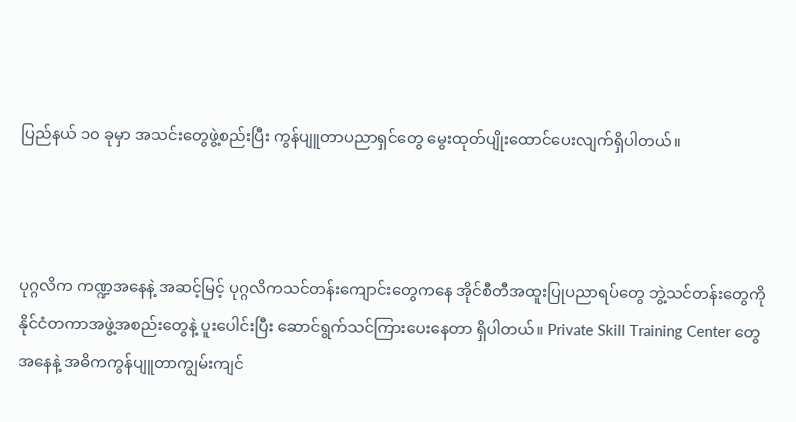ပြည်နယ် ၁၀ ခုမှာ အသင်းတွေဖွဲ့စည်းပြီး ကွန်ပျူတာပညာရှင်တွေ မွေးထုတ်ပျိုးထောင်ပေးလျက်ရှိပါတယ်။



ပုဂ္ဂလိက ကဏ္ဍအနေနဲ့ အဆင့်မြင့် ပုဂ္ဂလိကသင်တန်းကျောင်းတွေကနေ အိုင်စီတီအထူးပြုပညာရပ်တွေ ဘွဲ့သင်တန်းတွေကို နိုင်ငံတကာအဖွဲ့အစည်းတွေနဲ့ ပူးပေါင်းပြီး ဆောင်ရွက်သင်ကြားပေးနေတာ ရှိပါတယ်။ Private Skill Training Center တွေအနေနဲ့ အဓိကကွန်ပျူတာကျွမ်းကျင်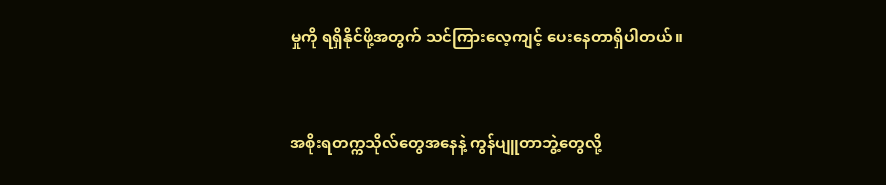မှုကို ရရှိနိုင်ဖို့အတွက် သင်ကြားလေ့ကျင့် ပေးနေတာရှိပါတယ်။



အစိုးရတက္ကသိုလ်တွေအနေနဲ့ ကွန်ပျူတာဘွဲ့တွေလို့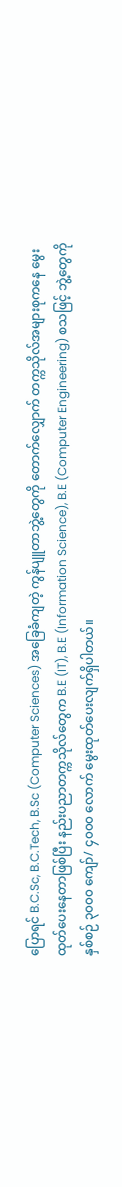ပြောရင် B.C.Sc, B.C.Tech, B.Sc (Computer Sciences) အခြေခံကျတဲ့ ကွန်ပျူတာဘွဲ့တွေကို တောက်လျှောက် တက္ကသိုလ်အများစုကနေ မွေးထုတ်ပေးနေတာဖြစ်ပြီး နည်းပညာတက္ကသိုလ်တွေက B.E (IT), B.E (Information Science), B.E (Computer Engineering) စသဖြင့် ဘွဲ့တွေကို နှစ်စဉ် ၃၀၀၀ ကျော်/ ၄၀၀၀ လောက် မွေးထုတ်ပေးလျက်ရှိပါတယ်။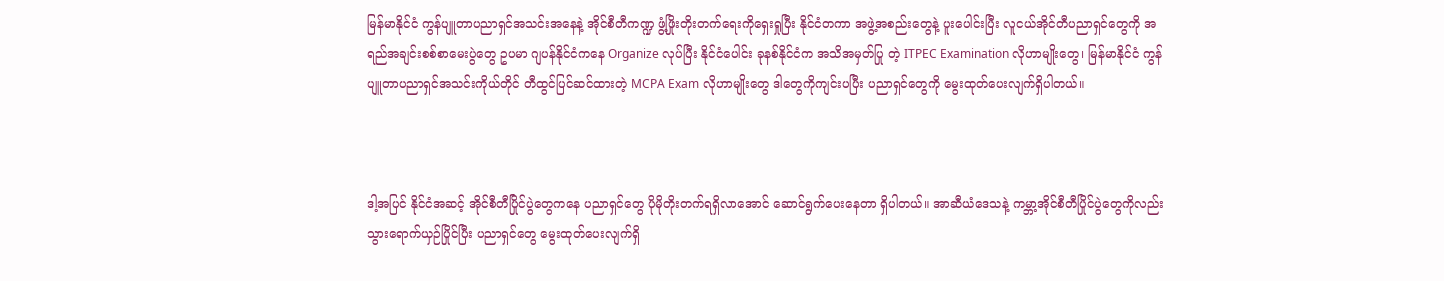မြန်မာနိုင်ငံ ကွန်ပျူတာပညာရှင်အသင်းအနေနဲ့ အိုင်စီတီကဏ္ဍ ဖွံ့ဖြိုးတိုးတက်ရေးကိုရှေးရှုပြီး နိုင်ငံတကာ အဖွဲ့အစည်းတွေနဲ့ ပူးပေါင်းပြီး လူငယ်အိုင်တီပညာရှင်တွေကို အရည်အချင်းစစ်စာမေးပွဲတွေ ဥပမာ ဂျပန်နိုင်ငံကနေ Organize လုပ်ပြီး နိုင်ငံပေါင်း ခုနစ်နိုင်ငံက အသိအမှတ်ပြု တဲ့ ITPEC Examination လိုဟာမျိုးတွေ၊ မြန်မာနိုင်ငံ ကွန်ပျူတာပညာရှင်အသင်းကိုယ်တိုင် တီထွင်ပြင်ဆင်ထားတဲ့ MCPA Exam လိုဟာမျိုးတွေ ဒါတွေကိုကျင်းပပြီး ပညာရှင်တွေကို မွေးထုတ်ပေးလျက်ရှိပါတယ်။



ဒါ့အပြင် နိုင်ငံအဆင့် အိုင်စီတီပြိုင်ပွဲတွေကနေ ပညာရှင်တွေ ပိုမိုတိုးတက်ရရှိလာအောင် ဆောင်ရွက်ပေးနေတာ ရှိပါတယ်။ အာဆီယံဒေသနဲ့ ကမ္ဘာ့အိုင်စီတီပြိုင်ပွဲတွေကိုလည်း သွားရောက်ယှဉ်ပြိုင်ပြီး ပညာရှင်တွေ မွေးထုတ်ပေးလျက်ရှိ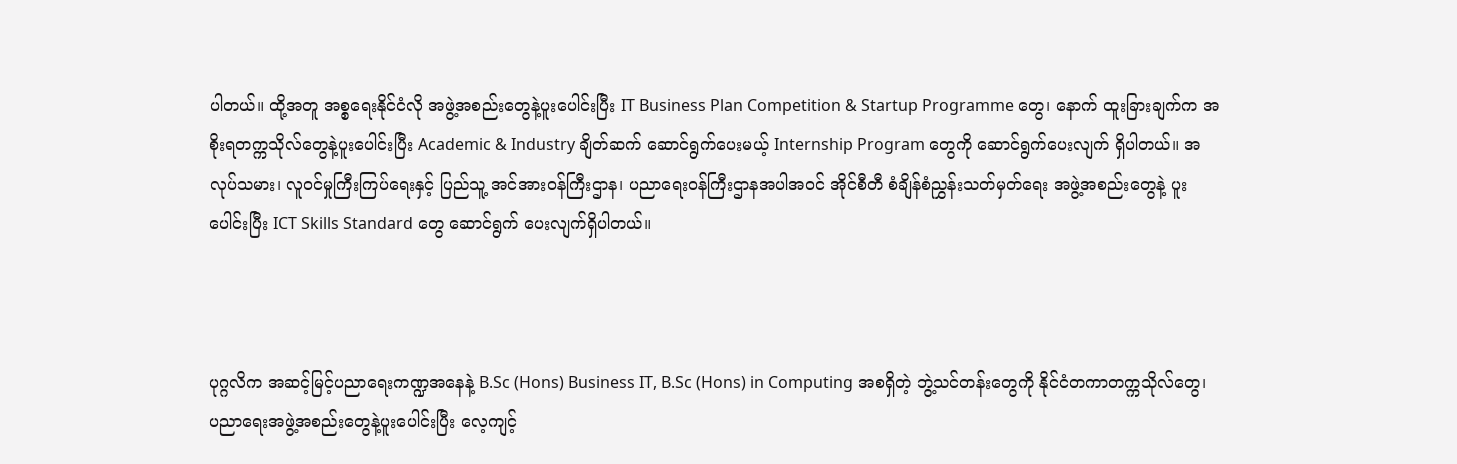ပါတယ်။ ထို့အတူ အစ္စရေးနိုင်ငံလို အဖွဲ့အစည်းတွေနဲ့ပူးပေါင်းပြီး IT Business Plan Competition & Startup Programme တွေ၊ နောက် ထူးခြားချက်က အစိုးရတက္ကသိုလ်တွေနဲ့ပူးပေါင်းပြီး Academic & Industry ချိတ်ဆက် ဆောင်ရွက်ပေးမယ့် Internship Program တွေကို ဆောင်ရွက်ပေးလျက် ရှိပါတယ်။ အလုပ်သမား၊ လူဝင်မှုကြီးကြပ်ရေးနှင့် ပြည်သူ့ အင်အားဝန်ကြီးဌာန၊ ပညာရေးဝန်ကြီးဌာနအပါအဝင် အိုင်စီတီ စံချိန်စံညွှန်းသတ်မှတ်ရေး အဖွဲ့အစည်းတွေနဲ့ ပူးပေါင်းပြီး ICT Skills Standard တွေ ဆောင်ရွက် ပေးလျက်ရှိပါတယ်။



ပုဂ္ဂလိက အဆင့်မြင့်ပညာရေးကဏ္ဍအနေနဲ့ B.Sc (Hons) Business IT, B.Sc (Hons) in Computing အစရှိတဲ့ ဘွဲ့သင်တန်းတွေကို နိုင်ငံတကာတက္ကသိုလ်တွေ၊ ပညာရေးအဖွဲ့အစည်းတွေနဲ့ပူးပေါင်းပြီး လေ့ကျင့်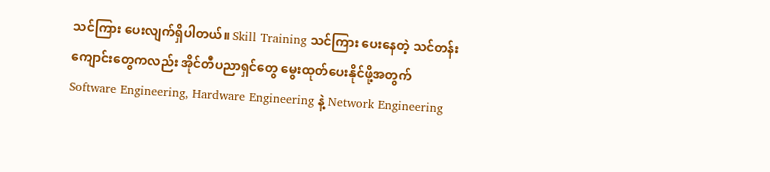သင်ကြား ပေးလျက်ရှိပါတယ်။ Skill Training သင်ကြား ပေးနေတဲ့ သင်တန်းကျောင်းတွေကလည်း အိုင်တီပညာရှင်တွေ မွေးထုတ်ပေးနိုင်ဖို့အတွက် Software Engineering, Hardware Engineering နဲ့ Network Engineering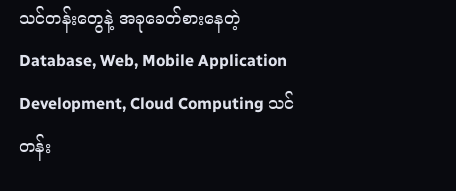သင်တန်းတွေနဲ့ အခုခေတ်စားနေတဲ့ Database, Web, Mobile Application Development, Cloud Computing သင်တန်း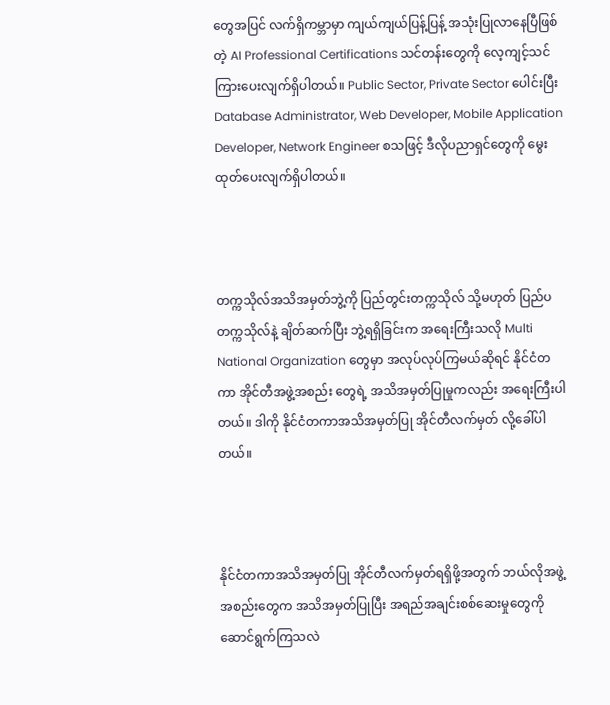တွေအပြင် လက်ရှိကမ္ဘာမှာ ကျယ်ကျယ်ပြန့်ပြန့် အသုံးပြုလာနေပြီဖြစ်တဲ့ AI Professional Certifications သင်တန်းတွေကို လေ့ကျင့်သင်ကြားပေးလျက်ရှိပါတယ်။ Public Sector, Private Sector ပေါင်းပြီး Database Administrator, Web Developer, Mobile Application Developer, Network Engineer စသဖြင့် ဒီလိုပညာရှင်တွေကို မွေးထုတ်ပေးလျက်ရှိပါတယ်။



တက္ကသိုလ်အသိအမှတ်ဘွဲ့ကို ပြည်တွင်းတက္ကသိုလ် သို့မဟုတ် ပြည်ပတက္ကသိုလ်နဲ့ ချိတ်ဆက်ပြီး ဘွဲ့ရရှိခြင်းက အရေးကြီးသလို Multi National Organization တွေမှာ အလုပ်လုပ်ကြမယ်ဆိုရင် နိုင်ငံတကာ အိုင်တီအဖွဲ့အစည်း တွေရဲ့ အသိအမှတ်ပြုမှုကလည်း အရေးကြီးပါတယ်။ ဒါကို နိုင်ငံတကာအသိအမှတ်ပြု အိုင်တီလက်မှတ် လို့ခေါ်ပါတယ်။



နိုင်ငံတကာအသိအမှတ်ပြု အိုင်တီလက်မှတ်ရရှိဖို့အတွက် ဘယ်လိုအဖွဲ့အစည်းတွေက အသိအမှတ်ပြုပြီး အရည်အချင်းစစ်ဆေးမှုတွေကို ဆောင်ရွက်ကြသလဲ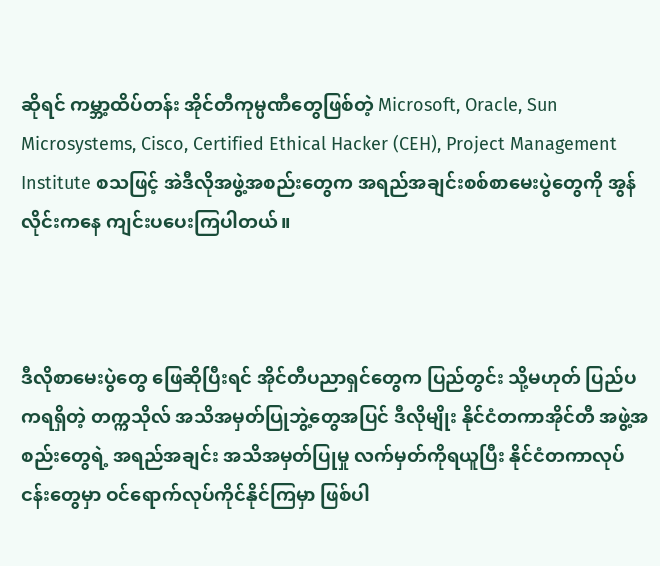ဆိုရင် ကမ္ဘာ့ထိပ်တန်း အိုင်တီကုမ္ပဏီတွေဖြစ်တဲ့ Microsoft, Oracle, Sun Microsystems, Cisco, Certified Ethical Hacker (CEH), Project Management Institute စသဖြင့် အဲဒီလိုအဖွဲ့အစည်းတွေက အရည်အချင်းစစ်စာမေးပွဲတွေကို အွန်လိုင်းကနေ ကျင်းပပေးကြပါတယ်။



ဒီလိုစာမေးပွဲတွေ ဖြေဆိုပြီးရင် အိုင်တီပညာရှင်တွေက ပြည်တွင်း သို့မဟုတ် ပြည်ပကရရှိတဲ့ တက္ကသိုလ် အသိအမှတ်ပြုဘွဲ့တွေအပြင် ဒီလိုမျိုး နိုင်ငံတကာအိုင်တီ အဖွဲ့အစည်းတွေရဲ့ အရည်အချင်း အသိအမှတ်ပြုမှု လက်မှတ်ကိုရယူပြီး နိုင်ငံတကာလုပ်ငန်းတွေမှာ ဝင်ရောက်လုပ်ကိုင်နိုင်ကြမှာ ဖြစ်ပါ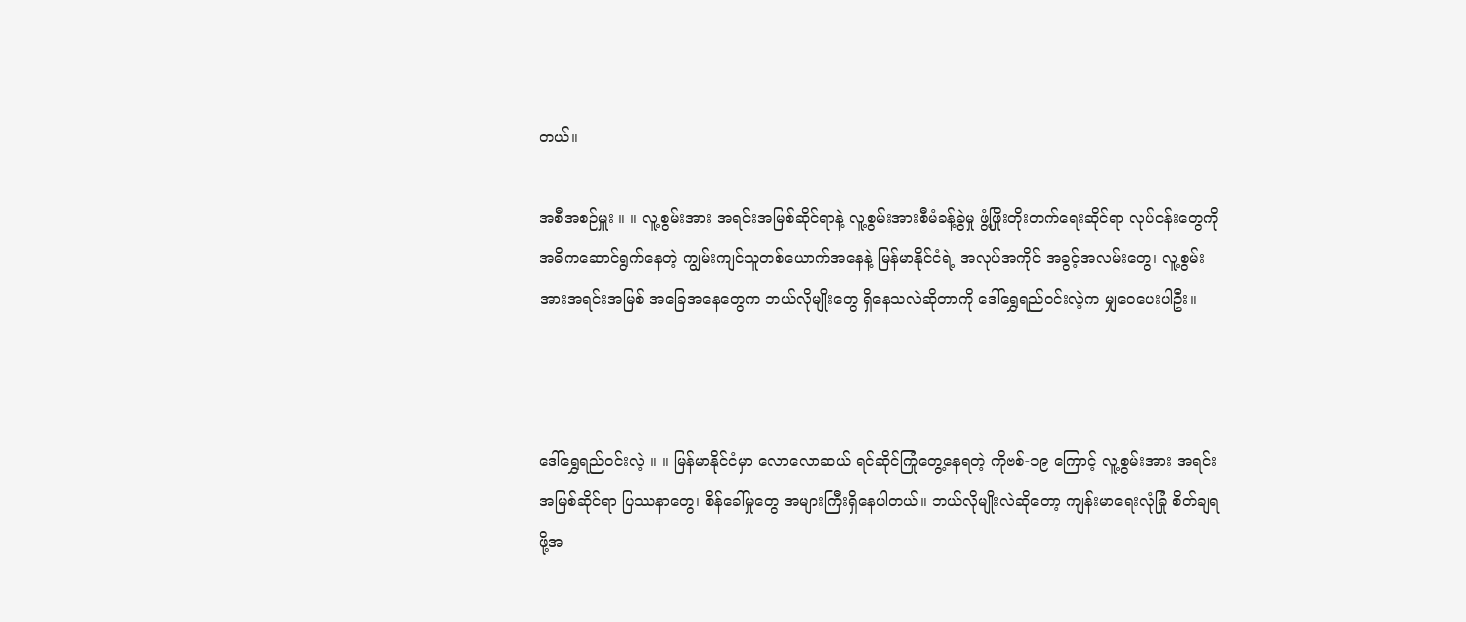တယ်။

အစီအစဉ်မှူး ။ ။ လူ့စွမ်းအား အရင်းအမြစ်ဆိုင်ရာနဲ့ လူ့စွမ်းအားစီမံခန့်ခွဲမှု ဖွံ့ဖြိုးတိုးတက်ရေးဆိုင်ရာ လုပ်ငန်းတွေကို အဓိကဆောင်ရွက်နေတဲ့ ကျွမ်းကျင်သူတစ်ယောက်အနေနဲ့ မြန်မာနိုင်ငံရဲ့ အလုပ်အကိုင် အခွင့်အလမ်းတွေ၊ လူ့စွမ်းအားအရင်းအမြစ် အခြေအနေတွေက ဘယ်လိုမျိုးတွေ ရှိနေသလဲဆိုတာကို ဒေါ်ရွှေရည်ဝင်းလဲ့က မျှဝေပေးပါဦး။



ဒေါ်ရွှေရည်ဝင်းလဲ့ ။ ။ မြန်မာနိုင်ငံမှာ လောလောဆယ် ရင်ဆိုင်ကြုံတွေ့နေရတဲ့ ကိုဗစ်-၁၉ ကြောင့် လူ့စွမ်းအား အရင်းအမြစ်ဆိုင်ရာ ပြဿနာတွေ၊ စိန်ခေါ်မှုတွေ အများကြီးရှိနေပါတယ်။ ဘယ်လိုမျိုးလဲဆိုတော့ ကျန်းမာရေးလုံခြုံ စိတ်ချရဖို့အ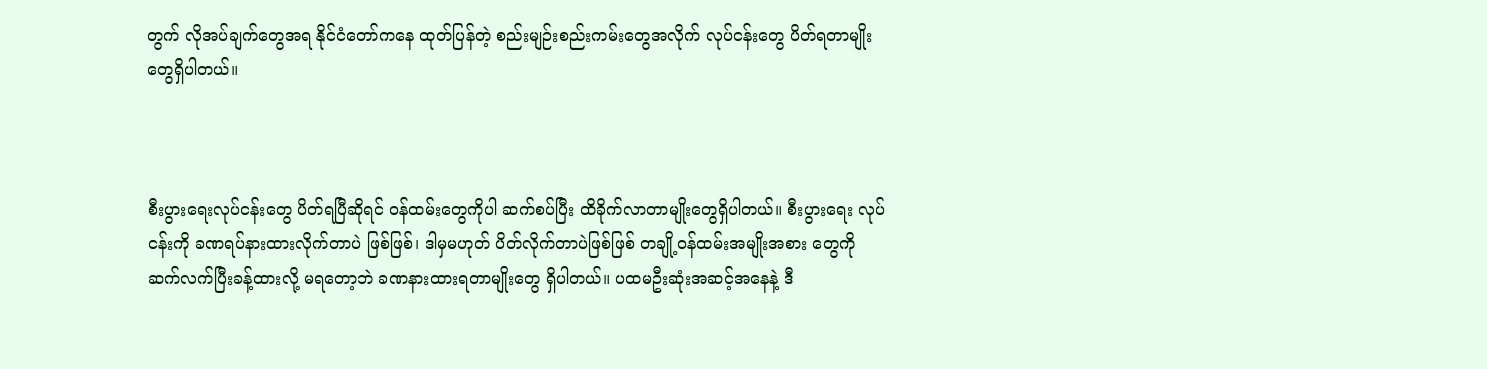တွက် လိုအပ်ချက်တွေအရ နိုင်ငံတော်ကနေ ထုတ်ပြန်တဲ့ စည်းမျဉ်းစည်းကမ်းတွေအလိုက် လုပ်ငန်းတွေ ပိတ်ရတာမျိုးတွေရှိပါတယ်။



စီးပွားရေးလုပ်ငန်းတွေ ပိတ်ရပြီဆိုရင် ဝန်ထမ်းတွေကိုပါ ဆက်စပ်ပြီး ထိခိုက်လာတာမျိုးတွေရှိပါတယ်။ စီးပွားရေး လုပ်ငန်းကို ခဏရပ်နားထားလိုက်တာပဲ ဖြစ်ဖြစ်၊ ဒါမှမဟုတ် ပိတ်လိုက်တာပဲဖြစ်ဖြစ် တချို့ဝန်ထမ်းအမျိုးအစား တွေကို ဆက်လက်ပြီးခန့်ထားလို့ မရတော့ဘဲ ခဏနားထားရတာမျိုးတွေ ရှိပါတယ်။ ပထမဦးဆုံးအဆင့်အနေနဲ့ ဒီ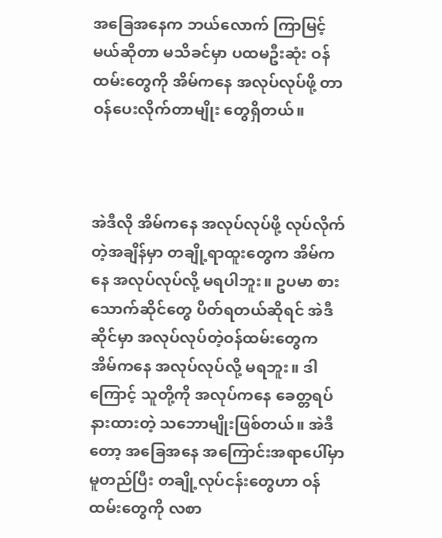အခြေအနေက ဘယ်လောက် ကြာမြင့်မယ်ဆိုတာ မသိခင်မှာ ပထမဦးဆုံး ဝန်ထမ်းတွေကို အိမ်ကနေ အလုပ်လုပ်ဖို့ တာဝန်ပေးလိုက်တာမျိုး တွေရှိတယ်။



အဲဒီလို အိမ်ကနေ အလုပ်လုပ်ဖို့ လုပ်လိုက်တဲ့အချိန်မှာ တချို့ရာထူးတွေက အိမ်ကနေ အလုပ်လုပ်လို့ မရပါဘူး။ ဥပမာ စားသောက်ဆိုင်တွေ ပိတ်ရတယ်ဆိုရင် အဲဒီဆိုင်မှာ အလုပ်လုပ်တဲ့ဝန်ထမ်းတွေက အိမ်ကနေ အလုပ်လုပ်လို့ မရဘူး။ ဒါကြောင့် သူတို့ကို အလုပ်ကနေ ခေတ္တရပ်နားထားတဲ့ သဘောမျိုးဖြစ်တယ်။ အဲဒီတော့ အခြေအနေ အကြောင်းအရာပေါ်မှာမူတည်ပြီး တချို့လုပ်ငန်းတွေဟာ ဝန်ထမ်းတွေကို လစာ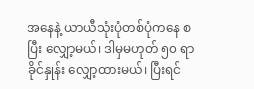အနေနဲ့ ယာယီသုံးပုံတစ်ပုံကနေ စပြီး လျှော့မယ်၊ ဒါမှမဟုတ် ၅၀ ရာခိုင်နှုန်း လျှော့ထားမယ်၊ ပြီးရင်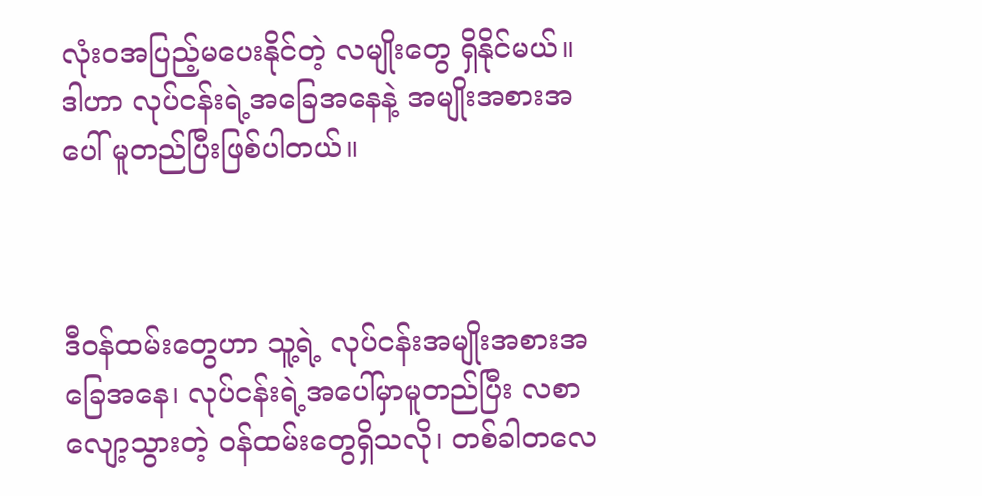လုံးဝအပြည့်မပေးနိုင်တဲ့ လမျိုးတွေ ရှိနိုင်မယ်။ ဒါဟာ လုပ်ငန်းရဲ့အခြေအနေနဲ့ အမျိုးအစားအပေါ် မူတည်ပြီးဖြစ်ပါတယ်။



ဒီဝန်ထမ်းတွေဟာ သူ့ရဲ့ လုပ်ငန်းအမျိုးအစားအခြေအနေ၊ လုပ်ငန်းရဲ့အပေါ်မှာမူတည်ပြီး လစာလျော့သွားတဲ့ ဝန်ထမ်းတွေရှိသလို၊ တစ်ခါတလေ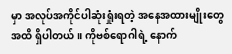မှာ အလုပ်အကိုင်ပါဆုံးရှုံးရတဲ့ အနေအထားမျိုးတွေအထိ ရှိပါတယ်။ ကိုဗစ်ရောဂါရဲ့ နောက်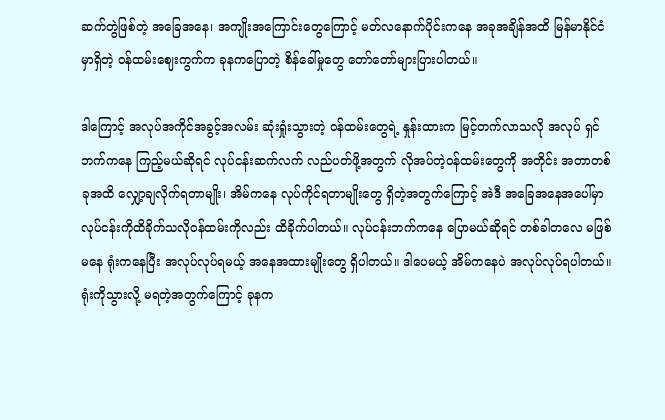ဆက်တွဲဖြစ်တဲ့ အခြေအနေ၊ အကျိုးအကြောင်းတွေကြောင့် မတ်လနောက်ပိုင်းကနေ အခုအချိန်အထိ မြန်မာနိုင်ငံမှာရှိတဲ့ ဝန်ထမ်းဈေးကွက်က ခုနကပြောတဲ့ စိန်ခေါ်မှုတွေ တော်တော်များပြားပါတယ်။

ဒါကြောင့် အလုပ်အကိုင်အခွင့်အလမ်း ဆုံးရှုံးသွားတဲ့ ဝန်ထမ်းတွေရဲ့ နှုန်းထားက မြင့်တက်လာသလို အလုပ် ရှင်ဘက်ကနေ ကြည့်မယ်ဆိုရင် လုပ်ငန်းဆက်လက် လည်ပတ်ဖို့အတွက် လိုအပ်တဲ့ဝန်ထမ်းတွေကို အတိုင်း အတာတစ်ခုအထိ လျှော့ချလိုက်ရတာမျိုး၊ အိမ်ကနေ လုပ်ကိုင်ရတာမျိုးတွေ ရှိတဲ့အတွက်ကြောင့် အဲဒီ အခြေအနေအပေါ်မှာ လုပ်ငန်းကိုထိခိုက်သလိုဝန်ထမ်းကိုလည်း ထိခိုက်ပါတယ်။ လုပ်ငန်းဘက်ကနေ ပြောမယ်ဆိုရင် တစ်ခါတလေ မဖြစ်မနေ ရုံးကနေပြီး အလုပ်လုပ်ရမယ့် အနေအထားမျိုးတွေ ရှိပါတယ်။ ဒါပေမယ့် အိမ်ကနေပဲ အလုပ်လုပ်ရပါတယ်။ ရုံးကိုသွားလို့ မရတဲ့အတွက်ကြောင့် ခုနက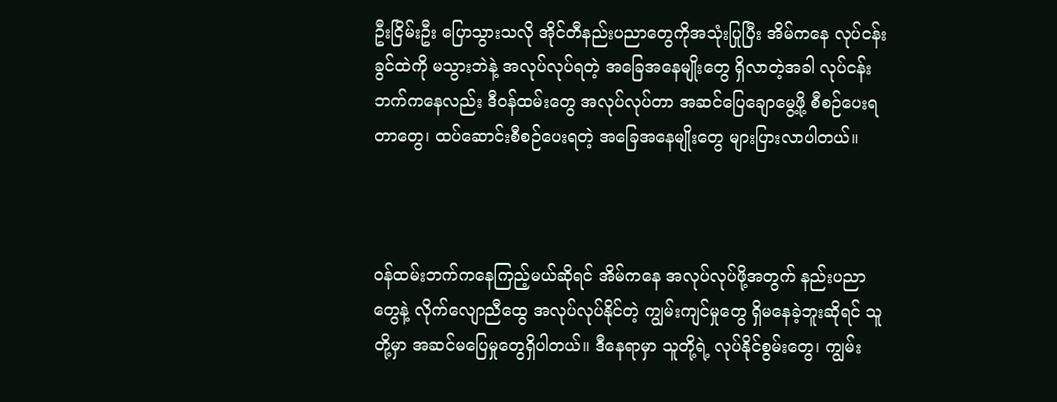ဦးငြိမ်းဦး ပြောသွားသလို အိုင်တီနည်းပညာတွေကိုအသုံးပြုပြီး အိမ်ကနေ လုပ်ငန်းခွင်ထဲကို မသွားဘဲနဲ့ အလုပ်လုပ်ရတဲ့ အခြေအနေမျိုးတွေ ရှိလာတဲ့အခါ လုပ်ငန်းဘက်ကနေလည်း ဒီဝန်ထမ်းတွေ အလုပ်လုပ်တာ အဆင်ပြေချောမွေ့ဖို့ စီစဉ်ပေးရတာတွေ၊ ထပ်ဆောင်းစီစဉ်ပေးရတဲ့ အခြေအနေမျိုးတွေ များပြားလာပါတယ်။



ဝန်ထမ်းဘက်ကနေကြည့်မယ်ဆိုရင် အိမ်ကနေ အလုပ်လုပ်ဖို့အတွက် နည်းပညာတွေနဲ့ လိုက်လျောညီထွေ အလုပ်လုပ်နိုင်တဲ့ ကျွမ်းကျင်မှုတွေ ရှိမနေခဲ့ဘူးဆိုရင် သူတို့မှာ အဆင်မပြေမှုတွေရှိပါတယ်။ ဒီနေရာမှာ သူတို့ရဲ့ လုပ်နိုင်စွမ်းတွေ၊ ကျွမ်း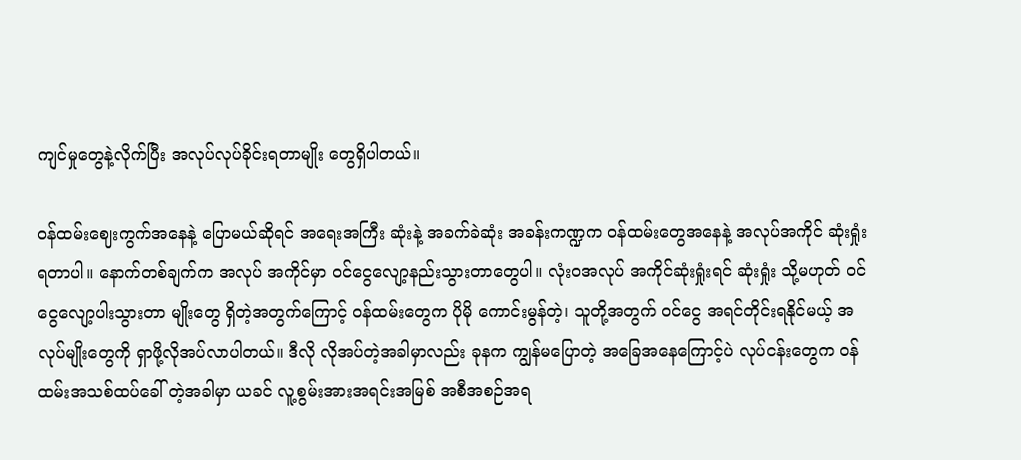ကျင်မှုတွေနဲ့လိုက်ပြီး အလုပ်လုပ်ခိုင်းရတာမျိုး တွေရှိပါတယ်။

ဝန်ထမ်းဈေးကွက်အနေနဲ့ ပြောမယ်ဆိုရင် အရေးအကြီး ဆုံးနဲ့ အခက်ခဲဆုံး အခန်းကဏ္ဍက ဝန်ထမ်းတွေအနေနဲ့ အလုပ်အကိုင် ဆုံးရှုံးရတာပါ။ နောက်တစ်ချက်က အလုပ် အကိုင်မှာ ဝင်ငွေလျော့နည်းသွားတာတွေပါ။ လုံးဝအလုပ် အကိုင်ဆုံးရှုံးရင် ဆုံးရှုံး သို့မဟုတ် ဝင်ငွေလျော့ပါးသွားတာ မျိုးတွေ ရှိတဲ့အတွက်ကြောင့် ဝန်ထမ်းတွေက ပိုမို ကောင်းမွန်တဲ့၊ သူတို့အတွက် ဝင်ငွေ အရင်တိုင်းရနိုင်မယ့် အလုပ်မျိုးတွေကို ရှာဖို့လိုအပ်လာပါတယ်။ ဒီလို လိုအပ်တဲ့အခါမှာလည်း ခုနက ကျွန်မပြောတဲ့ အခြေအနေကြောင့်ပဲ လုပ်ငန်းတွေက ဝန်ထမ်းအသစ်ထပ်ခေါ် တဲ့အခါမှာ ယခင် လူ့စွမ်းအားအရင်းအမြစ် အစီအစဉ်အရ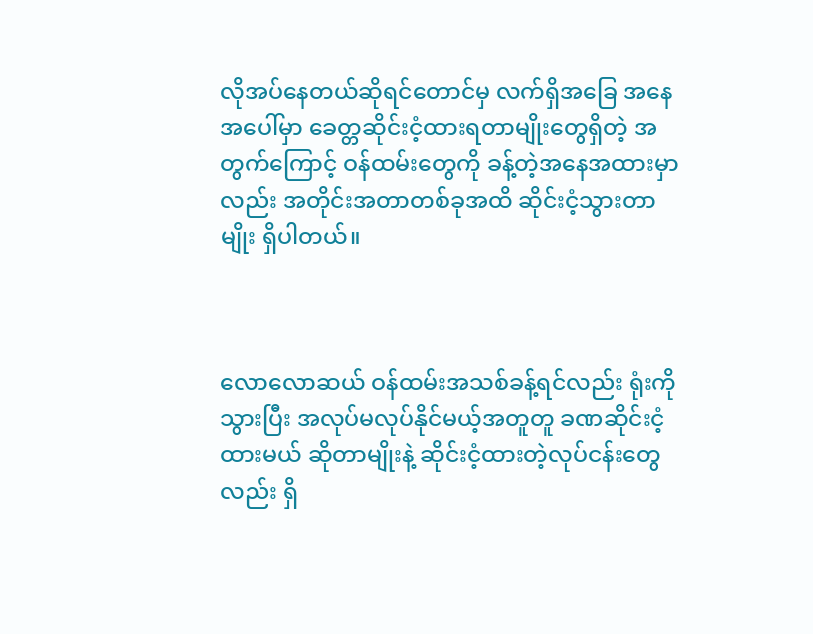လိုအပ်နေတယ်ဆိုရင်တောင်မှ လက်ရှိအခြေ အနေအပေါ်မှာ ခေတ္တဆိုင်းငံ့ထားရတာမျိုးတွေရှိတဲ့ အတွက်ကြောင့် ဝန်ထမ်းတွေကို ခန့်တဲ့အနေအထားမှာ လည်း အတိုင်းအတာတစ်ခုအထိ ဆိုင်းငံ့သွားတာမျိုး ရှိပါတယ်။



လောလောဆယ် ဝန်ထမ်းအသစ်ခန့်ရင်လည်း ရုံးကို သွားပြီး အလုပ်မလုပ်နိုင်မယ့်အတူတူ ခဏဆိုင်းငံ့ထားမယ် ဆိုတာမျိုးနဲ့ ဆိုင်းငံ့ထားတဲ့လုပ်ငန်းတွေလည်း ရှိ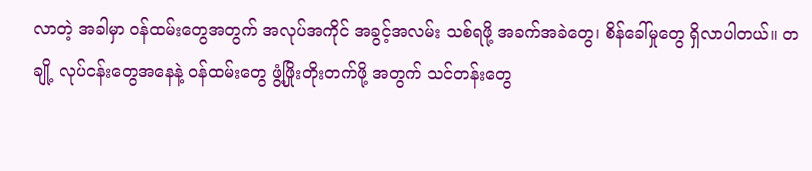လာတဲ့ အခါမှာ ဝန်ထမ်းတွေအတွက် အလုပ်အကိုင် အခွင့်အလမ်း သစ်ရဖို့ အခက်အခဲတွေ၊ စိန်ခေါ်မှုတွေ ရှိလာပါတယ်။ တချို့ လုပ်ငန်းတွေအနေနဲ့ ဝန်ထမ်းတွေ ဖွံ့ဖြိုးတိုးတက်ဖို့ အတွက် သင်တန်းတွေ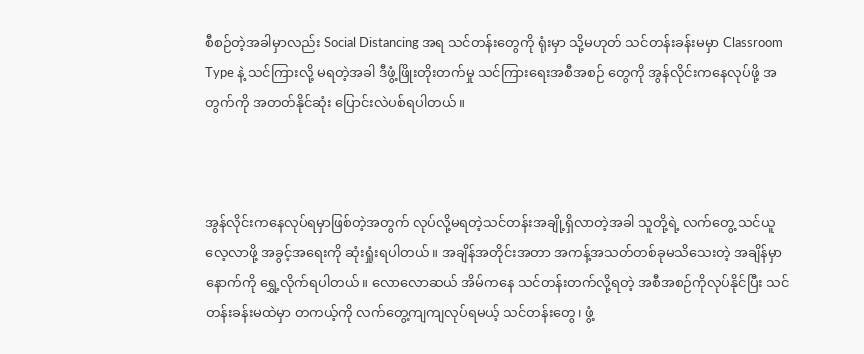စီစဉ်တဲ့အခါမှာလည်း Social Distancing အရ သင်တန်းတွေကို ရုံးမှာ သို့မဟုတ် သင်တန်းခန်းမမှာ Classroom Type နဲ့ သင်ကြားလို့ မရတဲ့အခါ ဒီဖွံ့ဖြိုးတိုးတက်မှု သင်ကြားရေးအစီအစဉ် တွေကို အွန်လိုင်းကနေလုပ်ဖို့ အတွက်ကို အတတ်နိုင်ဆုံး ပြောင်းလဲပစ်ရပါတယ်။



အွန်လိုင်းကနေလုပ်ရမှာဖြစ်တဲ့အတွက် လုပ်လို့မရတဲ့သင်တန်းအချို့ရှိလာတဲ့အခါ သူတို့ရဲ့ လက်တွေ့ သင်ယူ လေ့လာဖို့ အခွင့်အရေးကို ဆုံးရှုံးရပါတယ်။ အချိန်အတိုင်းအတာ အကန့်အသတ်တစ်ခုမသိသေးတဲ့ အချိန်မှာ နောက်ကို ရွှေ့လိုက်ရပါတယ်။ လောလောဆယ် အိမ်ကနေ သင်တန်းတက်လို့ရတဲ့ အစီအစဉ်ကိုလုပ်နိုင်ပြီး သင်တန်းခန်းမထဲမှာ တကယ့်ကို လက်တွေ့ကျကျလုပ်ရမယ့် သင်တန်းတွေ၊ ဖွံ့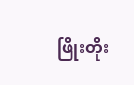ဖြိုးတိုး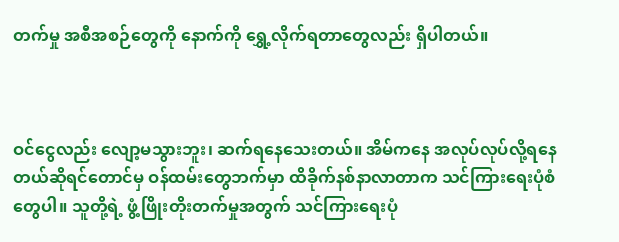တက်မှု အစီအစဉ်တွေကို နောက်ကို ရွှေ့လိုက်ရတာတွေလည်း ရှိပါတယ်။



ဝင်ငွေလည်း လျော့မသွားဘူး၊ ဆက်ရနေသေးတယ်။ အိမ်ကနေ အလုပ်လုပ်လို့ရနေတယ်ဆိုရင်တောင်မှ ဝန်ထမ်းတွေဘက်မှာ ထိခိုက်နစ်နာလာတာက သင်ကြားရေးပုံစံတွေပါ။ သူတို့ရဲ့ ဖွံ့ဖြိုးတိုးတက်မှုအတွက် သင်ကြားရေးပုံ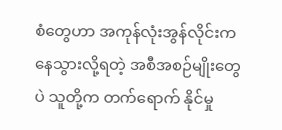စံတွေဟာ အကုန်လုံးအွန်လိုင်းကနေသွားလို့ရတဲ့ အစီအစဉ်မျိုးတွေပဲ သူတို့က တက်ရောက် နိုင်မှု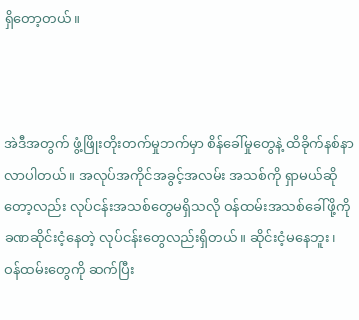ရှိတော့တယ်။



အဲဒီအတွက် ဖွံ့ဖြိုးတိုးတက်မှုဘက်မှာ စိန်ခေါ်မှုတွေနဲ့ ထိခိုက်နစ်နာလာပါတယ်။ အလုပ်အကိုင်အခွင့်အလမ်း အသစ်ကို ရှာမယ်ဆိုတော့လည်း လုပ်ငန်းအသစ်တွေမရှိသလို ဝန်ထမ်းအသစ်ခေါ်ဖို့ကို ခဏဆိုင်းငံ့နေတဲ့ လုပ်ငန်းတွေလည်းရှိတယ်။ ဆိုင်းငံ့မနေဘူး၊ ဝန်ထမ်းတွေကို ဆက်ပြီး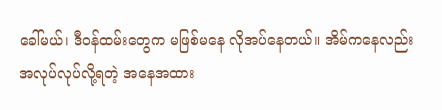ခေါ်မယ်၊ ဒီဝန်ထမ်းတွေက မဖြစ်မနေ လိုအပ်နေတယ်။ အိမ်ကနေလည်း အလုပ်လုပ်လို့ရတဲ့ အနေအထား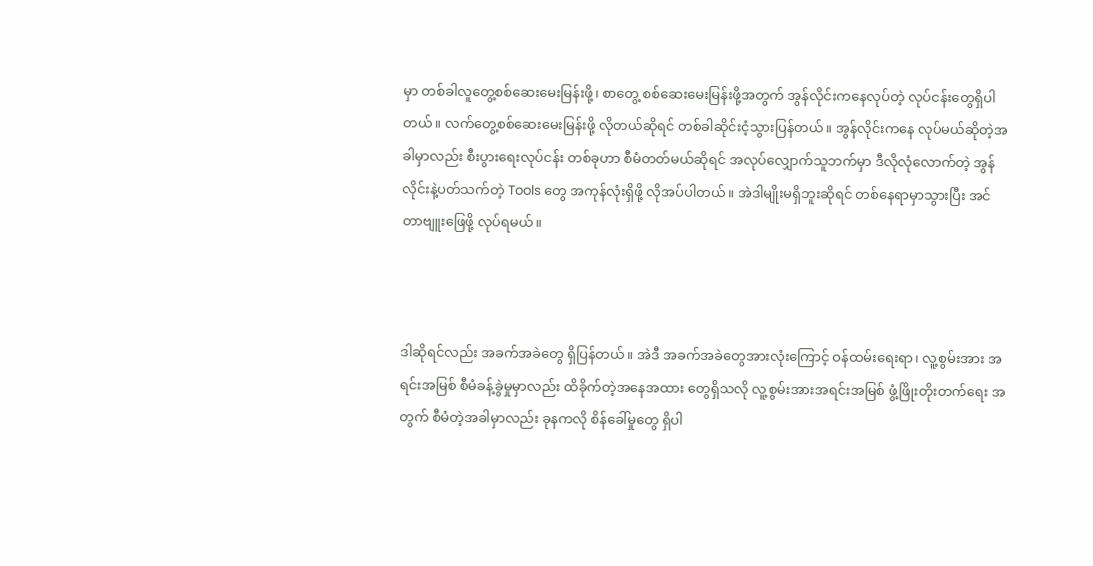မှာ တစ်ခါလူတွေ့စစ်ဆေးမေးမြန်းဖို့၊ စာတွေ့ စစ်ဆေးမေးမြန်းဖို့အတွက် အွန်လိုင်းကနေလုပ်တဲ့ လုပ်ငန်းတွေရှိပါတယ်။ လက်တွေ့စစ်ဆေးမေးမြန်းဖို့ လိုတယ်ဆိုရင် တစ်ခါဆိုင်းငံ့သွားပြန်တယ်။ အွန်လိုင်းကနေ လုပ်မယ်ဆိုတဲ့အခါမှာလည်း စီးပွားရေးလုပ်ငန်း တစ်ခုဟာ စီမံတတ်မယ်ဆိုရင် အလုပ်လျှောက်သူဘက်မှာ ဒီလိုလုံလောက်တဲ့ အွန်လိုင်းနဲ့ပတ်သက်တဲ့ Tools တွေ အကုန်လုံးရှိဖို့ လိုအပ်ပါတယ်။ အဲဒါမျိုးမရှိဘူးဆိုရင် တစ်နေရာမှာသွားပြီး အင်တာဗျူးဖြေဖို့ လုပ်ရမယ်။



ဒါဆိုရင်လည်း အခက်အခဲတွေ ရှိပြန်တယ်။ အဲဒီ အခက်အခဲတွေအားလုံးကြောင့် ဝန်ထမ်းရေးရာ၊ လူ့စွမ်းအား အရင်းအမြစ် စီမံခန့်ခွဲမှုမှာလည်း ထိခိုက်တဲ့အနေအထား တွေရှိသလို လူ့စွမ်းအားအရင်းအမြစ် ဖွံ့ဖြိုးတိုးတက်ရေး အတွက် စီမံတဲ့အခါမှာလည်း ခုနကလို စိန်ခေါ်မှုတွေ ရှိပါ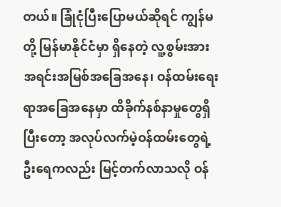တယ်။ ခြုံငုံပြီးပြောမယ်ဆိုရင် ကျွန်မတို့ မြန်မာနိုင်ငံမှာ ရှိနေတဲ့ လူ့စွမ်းအားအရင်းအမြစ်အခြေအနေ၊ ဝန်ထမ်းရေးရာအခြေအနေမှာ ထိခိုက်နစ်နာမှုတွေရှိပြီးတော့ အလုပ်လက်မဲ့ဝန်ထမ်းတွေရဲ့ ဦးရေကလည်း မြင့်တက်လာသလို ဝန်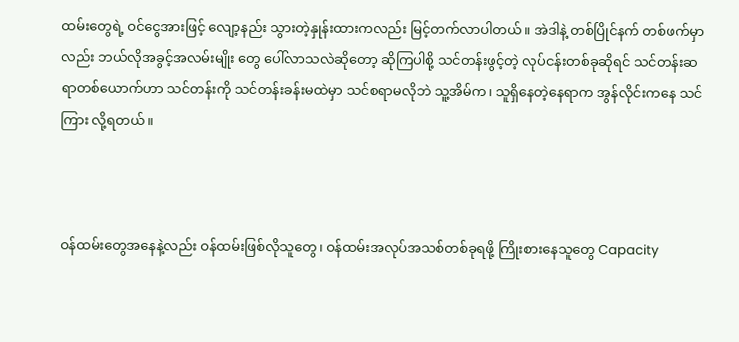ထမ်းတွေရဲ့ ဝင်ငွေအားဖြင့် လျော့နည်း သွားတဲ့နှုန်းထားကလည်း မြင့်တက်လာပါတယ်။ အဲဒါနဲ့ တစ်ပြိုင်နက် တစ်ဖက်မှာလည်း ဘယ်လိုအခွင့်အလမ်းမျိုး တွေ ပေါ်လာသလဲဆိုတော့ ဆိုကြပါစို့ သင်တန်းဖွင့်တဲ့ လုပ်ငန်းတစ်ခုဆိုရင် သင်တန်းဆရာတစ်ယောက်ဟာ သင်တန်းကို သင်တန်းခန်းမထဲမှာ သင်စရာမလိုဘဲ သူ့အိမ်က၊ သူရှိနေတဲ့နေရာက အွန်လိုင်းကနေ သင်ကြား လို့ရတယ်။



ဝန်ထမ်းတွေအနေနဲ့လည်း ဝန်ထမ်းဖြစ်လိုသူတွေ၊ ဝန်ထမ်းအလုပ်အသစ်တစ်ခုရဖို့ ကြိုးစားနေသူတွေ Capacity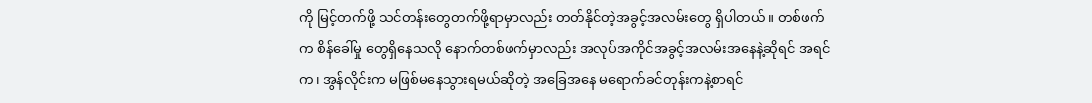ကို မြင့်တက်ဖို့ သင်တန်းတွေတက်ဖို့ရာမှာလည်း တတ်နိုင်တဲ့အခွင့်အလမ်းတွေ ရှိပါတယ်။ တစ်ဖက်က စိန်ခေါ်မှု တွေရှိနေသလို နောက်တစ်ဖက်မှာလည်း အလုပ်အကိုင်အခွင့်အလမ်းအနေနဲ့ဆိုရင် အရင်က၊ အွန်လိုင်းက မဖြစ်မနေသွားရမယ်ဆိုတဲ့ အခြေအနေ မရောက်ခင်တုန်းကနဲ့စာရင်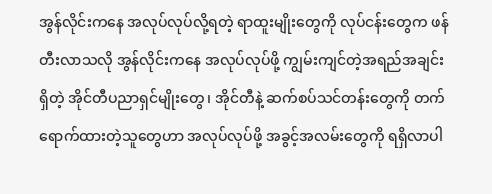အွန်လိုင်းကနေ အလုပ်လုပ်လို့ရတဲ့ ရာထူးမျိုးတွေကို လုပ်ငန်းတွေက ဖန်တီးလာသလို အွန်လိုင်းကနေ အလုပ်လုပ်ဖို့ ကျွမ်းကျင်တဲ့အရည်အချင်း ရှိတဲ့ အိုင်တီပညာရှင်မျိုးတွေ၊ အိုင်တီနဲ့ ဆက်စပ်သင်တန်းတွေကို တက်ရောက်ထားတဲ့သူတွေဟာ အလုပ်လုပ်ဖို့ အခွင့်အလမ်းတွေကို ရရှိလာပါ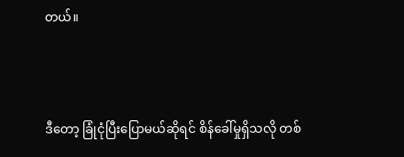တယ်။



ဒီတော့ ခြုံငုံပြီးပြောမယ်ဆိုရင် စိန်ခေါ်မှုရှိသလို တစ်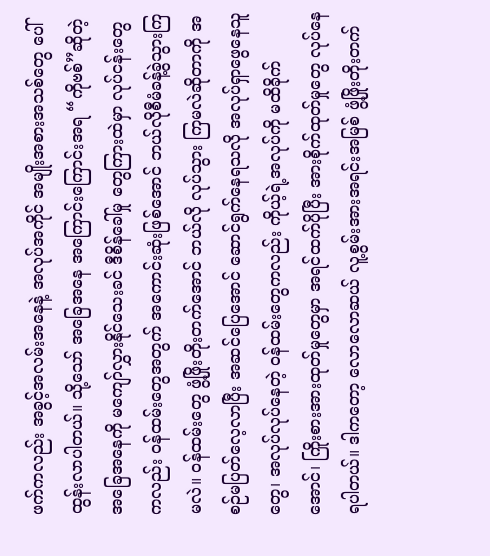ဖက်ကလည်း အခွင့်အလမ်းအနေနဲ့ အလုပ်အကိုင် အမျိုးအစားအသစ်တွေ ပေါ်ထွန်းလာပါတယ်။ သို့သော် အခြေအနေ အကြောင်းကြောင်းအရ “ကိုဗစ်”ဆိုတဲ့ အခြေအနေကို မကျော်လွှားနိုင်သေးခင် ဒီစိန်ခေါ်မှု တွေကြားထဲမှာ လုပ်ငန်းတွေကလည်း ဝန်ထမ်းတွေအတွက် အကောင်းဆုံးဖြစ်အောင် ဘယ်လိုစီမံခန့်ခွဲသွားကြမလဲ။ ဝန်ထမ်းတွေ ဖွံ့ဖြိုးတိုးတက်အောင် ဘယ်လို လုပ်သွား ကြမလဲဆိုတာကို အစဉ်မပြတ်လေ့လာပြီး အဆင်ပြေအောင် ဆောင်ရွက်နေရသလို အလုပ်ရှာဖွေနေသူတွေ၊ အလုပ်လုပ်နေတဲ့ ဝန်ထမ်းတွေကလည်း ကိုယ့်ရဲ့အလုပ်ကို မထိခိုက်အောင်၊ ကြိုးစားအားထုတ်မှုတွေမှာ အရင်ထက်ပိုပြီး အားစိုက်ထုတ်မှုတွေ လုပ်နေရပါတယ်။ ဒါကတော့ လောလောဆယ် လူ့စွမ်းအားအရင်းအမြစ် ဖွံ့ဖြိုးတိုးတက်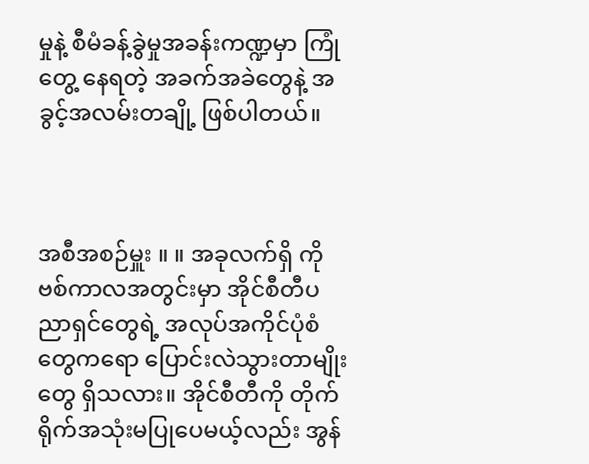မှုနဲ့ စီမံခန့်ခွဲမှုအခန်းကဏ္ဍမှာ ကြုံတွေ့ နေရတဲ့ အခက်အခဲတွေနဲ့ အခွင့်အလမ်းတချို့ ဖြစ်ပါတယ်။



အစီအစဉ်မှူး ။ ။ အခုလက်ရှိ ကိုဗစ်ကာလအတွင်းမှာ အိုင်စီတီပညာရှင်တွေရဲ့ အလုပ်အကိုင်ပုံစံတွေကရော ပြောင်းလဲသွားတာမျိုးတွေ ရှိသလား။ အိုင်စီတီကို တိုက်ရိုက်အသုံးမပြုပေမယ့်လည်း အွန်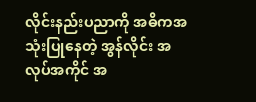လိုင်းနည်းပညာကို အဓိကအသုံးပြုနေတဲ့ အွန်လိုင်း အလုပ်အကိုင် အ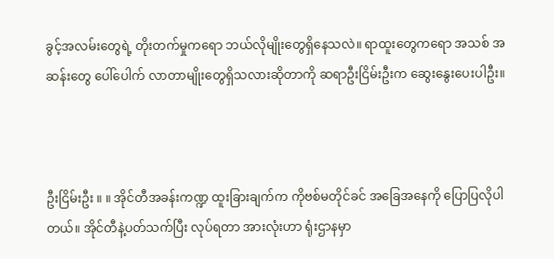ခွင့်အလမ်းတွေရဲ့ တိုးတက်မှုကရော ဘယ်လိုမျိုးတွေရှိနေသလဲ။ ရာထူးတွေကရော အသစ် အဆန်းတွေ ပေါ်ပေါက် လာတာမျိုးတွေရှိသလားဆိုတာကို ဆရာဦးငြိမ်းဦးက ဆွေးနွေးပေးပါဦး။



ဦးငြိမ်းဦး ။ ။ အိုင်တီအခန်းကဏ္ဍ ထူးခြားချက်က ကိုဗစ်မတိုင်ခင် အခြေအနေကို ပြောပြလိုပါတယ်။ အိုင်တီနဲ့ပတ်သက်ပြီး လုပ်ရတာ အားလုံးဟာ ရုံးဌာနမှာ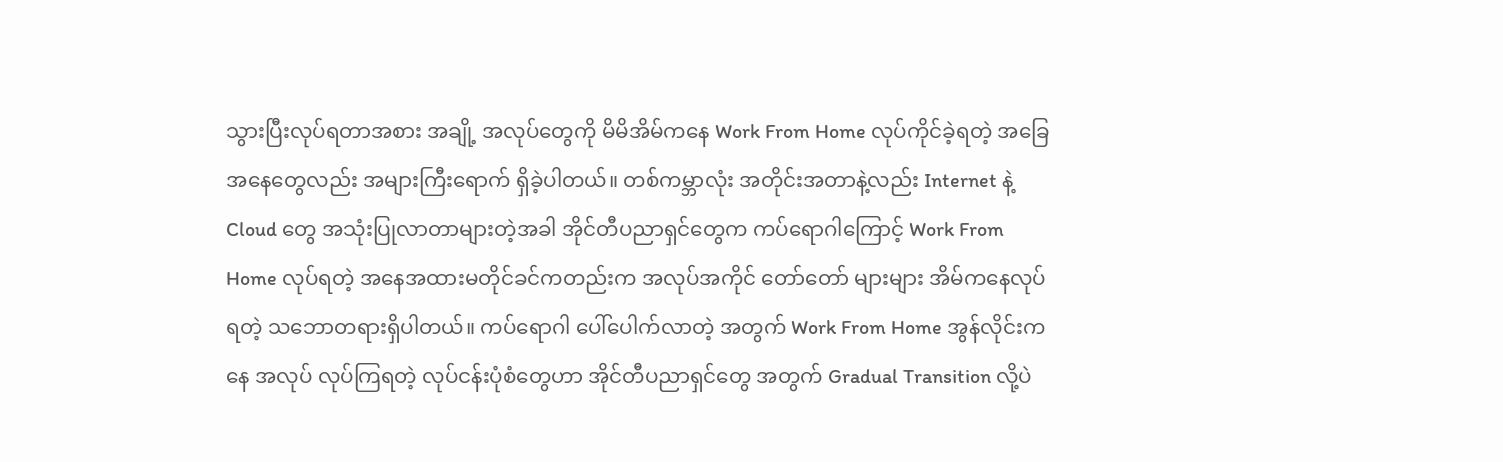သွားပြီးလုပ်ရတာအစား အချို့ အလုပ်တွေကို မိမိအိမ်ကနေ Work From Home လုပ်ကိုင်ခဲ့ရတဲ့ အခြေအနေတွေလည်း အများကြီးရောက် ရှိခဲ့ပါတယ်။ တစ်ကမ္ဘာလုံး အတိုင်းအတာနဲ့လည်း Internet နဲ့ Cloud တွေ အသုံးပြုလာတာများတဲ့အခါ အိုင်တီပညာရှင်တွေက ကပ်ရောဂါကြောင့် Work From Home လုပ်ရတဲ့ အနေအထားမတိုင်ခင်ကတည်းက အလုပ်အကိုင် တော်တော် များများ အိမ်ကနေလုပ်ရတဲ့ သဘောတရားရှိပါတယ်။ ကပ်ရောဂါ ပေါ်ပေါက်လာတဲ့ အတွက် Work From Home အွန်လိုင်းကနေ အလုပ် လုပ်ကြရတဲ့ လုပ်ငန်းပုံစံတွေဟာ အိုင်တီပညာရှင်တွေ အတွက် Gradual Transition လို့ပဲ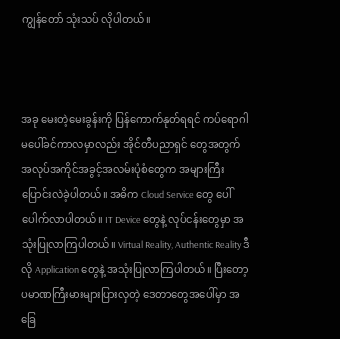ကျွန်တော် သုံးသပ် လိုပါတယ်။



အခု မေးတဲ့မေးခွန်းကို ပြန်ကောက်နုတ်ရရင် ကပ်ရောဂါမပေါ်ခင်ကာလမှာလည်း အိုင်တီပညာရှင် တွေအတွက် အလုပ်အကိုင်အခွင့်အလမ်းပုံစံတွေက အများကြီးပြောင်းလဲခဲ့ပါတယ်။ အဓိက Cloud Service တွေ ပေါ်ပေါက်လာပါတယ်။ IT Device တွေနဲ့ လုပ်ငန်းတွေမှာ အသုံးပြုလာကြပါတယ်။ Virtual Reality, Authentic Reality ဒီလို Application တွေနဲ့ အသုံးပြုလာကြပါတယ်။ ပြီးတော့ ပမာဏကြီးမားများပြားလှတဲ့ ဒေတာတွေအပေါ်မှာ အခြေ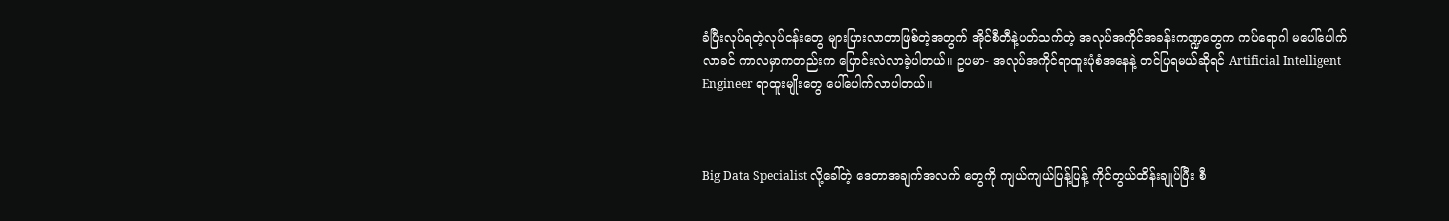ခံပြီးလုပ်ရတဲ့လုပ်ငန်းတွေ များပြားလာတာဖြစ်တဲ့အတွက် အိုင်စီတီနဲ့ပတ်သက်တဲ့ အလုပ်အကိုင်အခန်းကဏ္ဍတွေက ကပ်ရောဂါ မပေါ်ပေါက်လာခင် ကာလမှာကတည်းက ပြောင်းလဲလာခဲ့ပါတယ်။ ဥပမာ- အလုပ်အကိုင်ရာထူးပုံစံအနေနဲ့ တင်ပြရမယ်ဆိုရင် Artificial Intelligent Engineer ရာထူးမျိုးတွေ ပေါ်ပေါက်လာပါတယ်။



Big Data Specialist လို့ခေါ်တဲ့ ဒေတာအချက်အလက် တွေကို ကျယ်ကျယ်ပြန့်ပြန့် ကိုင်တွယ်ထိန်းချုပ်ပြီး စီ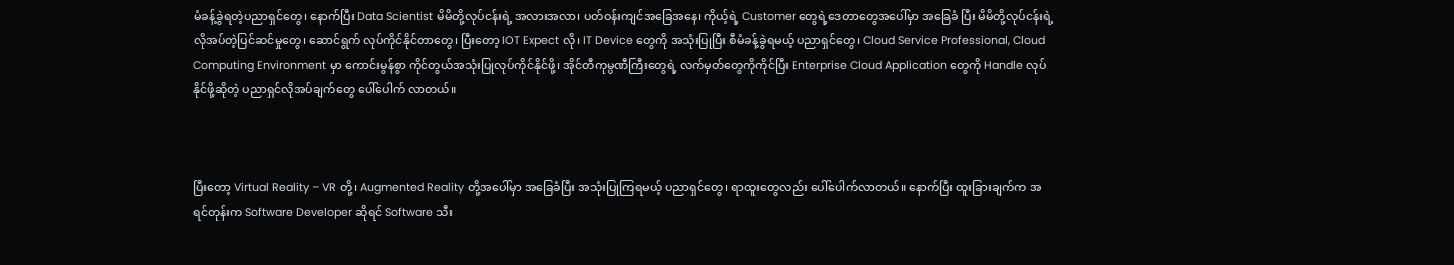မံခန့်ခွဲရတဲ့ပညာရှင်တွေ၊ နောက်ပြီး Data Scientist မိမိတို့လုပ်ငန်းရဲ့ အလားအလာ၊ ပတ်ဝန်းကျင်အခြေအနေ၊ ကိုယ့်ရဲ့ Customer တွေရဲ့ဒေတာတွေအပေါ်မှာ အခြေခံ ပြီး မိမိတို့လုပ်ငန်းရဲ့ လိုအပ်တဲ့ပြင်ဆင်မှုတွေ၊ ဆောင်ရွက် လုပ်ကိုင်နိုင်တာတွေ၊ ပြီးတော့ IOT Expect လို၊ IT Device တွေကို အသုံးပြုပြီး စီမံခန့်ခွဲရမယ့် ပညာရှင်တွေ၊ Cloud Service Professional, Cloud Computing Environment မှာ ကောင်းမွန်စွာ ကိုင်တွယ်အသုံးပြုလုပ်ကိုင်နိုင်ဖို့၊ အိုင်တီကုမ္ပဏီကြီးတွေရဲ့ လက်မှတ်တွေကိုကိုင်ပြီး Enterprise Cloud Application တွေကို Handle လုပ်နိုင်ဖို့ဆိုတဲ့ ပညာရှင်လိုအပ်ချက်တွေ ပေါ်ပေါက် လာတယ်။



ပြီးတော့ Virtual Reality – VR တို့၊ Augmented Reality တို့အပေါ်မှာ အခြေခံပြီး အသုံးပြုကြရမယ့် ပညာရှင်တွေ၊ ရာထူးတွေလည်း ပေါ်ပေါက်လာတယ်။ နောက်ပြီး ထူးခြားချက်က အရင်တုန်းက Software Developer ဆိုရင် Software သီး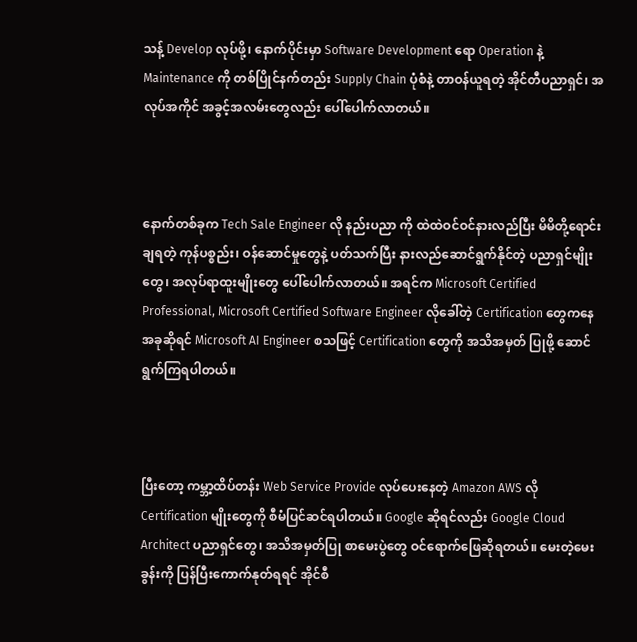သန့် Develop လုပ်ဖို့၊ နောက်ပိုင်းမှာ Software Development ရော Operation နဲ့ Maintenance ကို တစ်ပြိုင်နက်တည်း Supply Chain ပုံစံနဲ့ တာဝန်ယူရတဲ့ အိုင်တီပညာရှင်၊ အလုပ်အကိုင် အခွင့်အလမ်းတွေလည်း ပေါ်ပေါက်လာတယ်။



နောက်တစ်ခုက Tech Sale Engineer လို နည်းပညာ ကို ထဲထဲဝင်ဝင်နားလည်ပြီး မိမိတို့ရောင်းချရတဲ့ ကုန်ပစ္စည်း၊ ဝန်ဆောင်မှုတွေနဲ့ ပတ်သက်ပြီး နားလည်ဆောင်ရွက်နိုင်တဲ့ ပညာရှင်မျိုးတွေ၊ အလုပ်ရာထူးမျိုးတွေ ပေါ်ပေါက်လာတယ်။ အရင်က Microsoft Certified Professional, Microsoft Certified Software Engineer လိုခေါ်တဲ့ Certification တွေကနေ အခုဆိုရင် Microsoft AI Engineer စသဖြင့် Certification တွေကို အသိအမှတ် ပြုဖို့ ဆောင်ရွက်ကြရပါတယ်။



ပြီးတော့ ကမ္ဘာ့ထိပ်တန်း Web Service Provide လုပ်ပေးနေတဲ့ Amazon AWS လို Certification မျိုးတွေကို စီမံပြင်ဆင်ရပါတယ်။ Google ဆိုရင်လည်း Google Cloud Architect ပညာရှင်တွေ၊ အသိအမှတ်ပြု စာမေးပွဲတွေ ဝင်ရောက်ဖြေဆိုရတယ်။ မေးတဲ့မေးခွန်းကို ပြန်ပြီးကောက်နုတ်ရရင် အိုင်စီ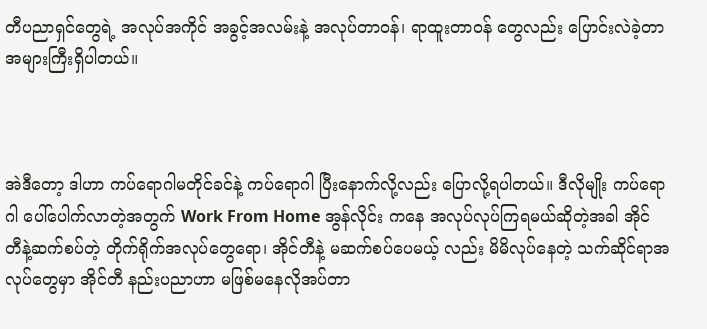တီပညာရှင်တွေရဲ့ အလုပ်အကိုင် အခွင့်အလမ်းနဲ့ အလုပ်တာဝန်၊ ရာထူးတာဝန် တွေလည်း ပြောင်းလဲခဲ့တာ အများကြီးရှိပါတယ်။



အဲဒီတော့ ဒါဟာ ကပ်ရောဂါမတိုင်ခင်နဲ့ ကပ်ရောဂါ ပြီးနောက်လို့လည်း ပြောလို့ရပါတယ်။ ဒီလိုမျိုး ကပ်ရောဂါ ပေါ်ပေါက်လာတဲ့အတွက် Work From Home အွန်လိုင်း ကနေ အလုပ်လုပ်ကြရမယ်ဆိုတဲ့အခါ အိုင်တီနဲ့ဆက်စပ်တဲ့ တိုက်ရိုက်အလုပ်တွေရော၊ အိုင်တီနဲ့ မဆက်စပ်ပေမယ့် လည်း မိမိလုပ်နေတဲ့ သက်ဆိုင်ရာအလုပ်တွေမှာ အိုင်တီ နည်းပညာဟာ မဖြစ်မနေလိုအပ်တာ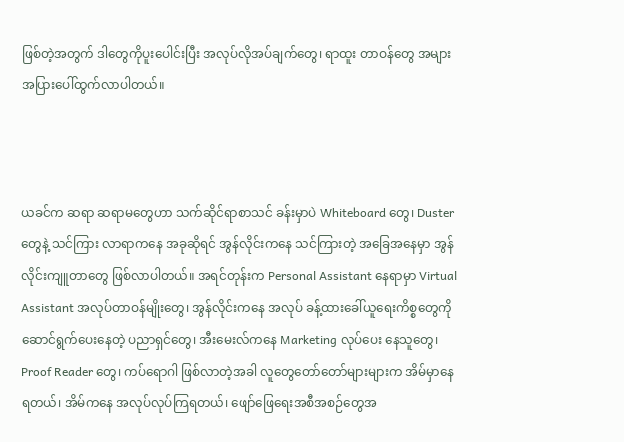ဖြစ်တဲ့အတွက် ဒါတွေကိုပူးပေါင်းပြီး အလုပ်လိုအပ်ချက်တွေ၊ ရာထူး တာဝန်တွေ အများအပြားပေါ်ထွက်လာပါတယ်။



ယခင်က ဆရာ ဆရာမတွေဟာ သက်ဆိုင်ရာစာသင် ခန်းမှာပဲ Whiteboard တွေ၊ Duster တွေနဲ့ သင်ကြား လာရာကနေ အခုဆိုရင် အွန်လိုင်းကနေ သင်ကြားတဲ့ အခြေအနေမှာ အွန်လိုင်းကျူတာတွေ ဖြစ်လာပါတယ်။ အရင်တုန်းက Personal Assistant နေရာမှာ Virtual Assistant အလုပ်တာဝန်မျိုးတွေ၊ အွန်လိုင်းကနေ အလုပ် ခန့်ထားခေါ်ယူရေးကိစ္စတွေကို ဆောင်ရွက်ပေးနေတဲ့ ပညာရှင်တွေ၊ အီးမေးလ်ကနေ Marketing လုပ်ပေး နေသူတွေ၊ Proof Reader တွေ၊ ကပ်ရောဂါ ဖြစ်လာတဲ့အခါ လူတွေတော်တော်များများက အိမ်မှာနေရတယ်၊ အိမ်ကနေ အလုပ်လုပ်ကြရတယ်၊ ဖျော်ဖြေရေးအစီအစဉ်တွေအ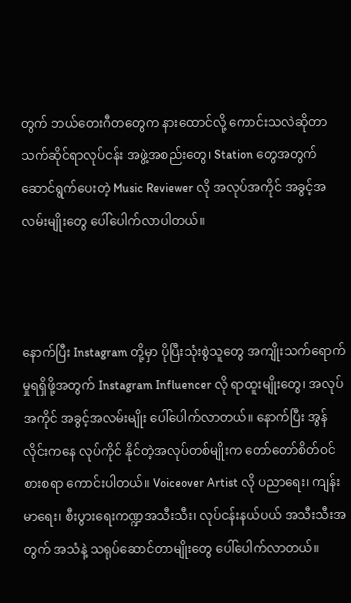တွက် ဘယ်တေးဂီတတွေက နားထောင်လို့ ကောင်းသလဲဆိုတာ သက်ဆိုင်ရာလုပ်ငန်း အဖွဲ့အစည်းတွေ၊ Station တွေအတွက် ဆောင်ရွက်ပေးတဲ့ Music Reviewer လို အလုပ်အကိုင် အခွင့်အလမ်းမျိုးတွေ ပေါ်ပေါက်လာပါတယ်။



နောက်ပြီး Instagram တို့မှာ ပိုပြီးသုံးစွဲသူတွေ အကျိုးသက်ရောက်မှုရရှိဖို့အတွက် Instagram Influencer လို ရာထူးမျိုးတွေ၊ အလုပ်အကိုင် အခွင့်အလမ်းမျိုး ပေါ်ပေါက်လာတယ်။ နောက်ပြီး အွန်လိုင်းကနေ လုပ်ကိုင် နိုင်တဲ့အလုပ်တစ်မျိုးက တော်တော်စိတ်ဝင်စားစရာ ကောင်းပါတယ်။ Voiceover Artist လို ပညာရေး၊ ကျန်းမာရေး၊ စီးပွားရေးကဏ္ဍအသီးသီး၊ လုပ်ငန်းနယ်ပယ် အသီးသီးအတွက် အသံနဲ့ သရုပ်ဆောင်တာမျိုးတွေ ပေါ်ပေါက်လာတယ်။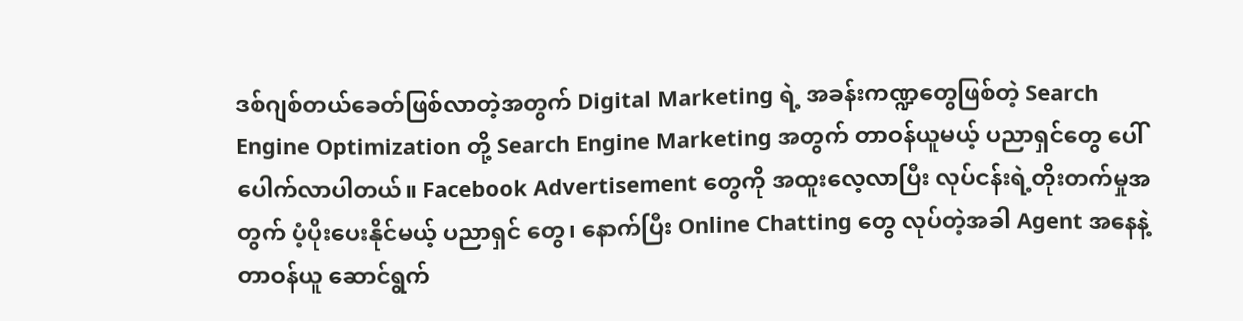ဒစ်ဂျစ်တယ်ခေတ်ဖြစ်လာတဲ့အတွက် Digital Marketing ရဲ့ အခန်းကဏ္ဍတွေဖြစ်တဲ့ Search Engine Optimization တို့ Search Engine Marketing အတွက် တာဝန်ယူမယ့် ပညာရှင်တွေ ပေါ်ပေါက်လာပါတယ်။ Facebook Advertisement တွေကို အထူးလေ့လာပြီး လုပ်ငန်းရဲ့တိုးတက်မှုအတွက် ပံ့ပိုးပေးနိုင်မယ့် ပညာရှင် တွေ၊ နောက်ပြီး Online Chatting တွေ လုပ်တဲ့အခါ Agent အနေနဲ့ တာဝန်ယူ ဆောင်ရွက်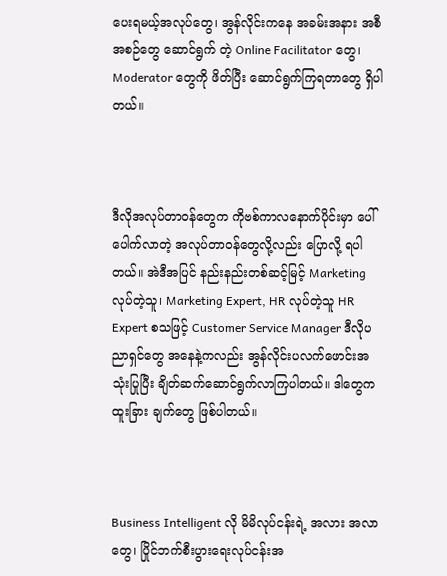ပေးရမယ့်အလုပ်တွေ၊ အွန်လိုင်းကနေ အခမ်းအနား အစီအစဉ်တွေ ဆောင်ရွက် တဲ့ Online Facilitator တွေ၊ Moderator တွေကို ဖိတ်ပြီး ဆောင်ရွက်ကြရတာတွေ ရှိပါတယ်။



ဒီလိုအလုပ်တာဝန်တွေက ကိုဗစ်ကာလနောက်ပိုင်းမှာ ပေါ်ပေါက်လာတဲ့ အလုပ်တာဝန်တွေလို့လည်း ပြောလို့ ရပါတယ်။ အဲဒီအပြင် နည်းနည်းတစ်ဆင့်မြင့် Marketing လုပ်တဲ့သူ၊ Marketing Expert, HR လုပ်တဲ့သူ HR Expert စသဖြင့် Customer Service Manager ဒီလိုပညာရှင်တွေ အနေနဲ့ကလည်း အွန်လိုင်းပလက်ဖောင်းအသုံးပြုပြီး ချိတ်ဆက်ဆောင်ရွက်လာကြပါတယ်။ ဒါတွေက ထူးခြား ချက်တွေ ဖြစ်ပါတယ်။



Business Intelligent လို မိမိလုပ်ငန်းရဲ့ အလား အလာတွေ၊ ပြိုင်ဘက်စီးပွားရေးလုပ်ငန်းအ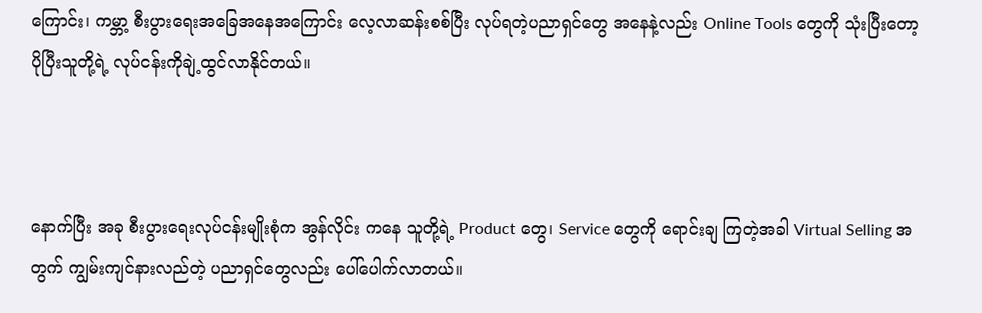ကြောင်း၊ ကမ္ဘာ့ စီးပွားရေးအခြေအနေအကြောင်း လေ့လာဆန်းစစ်ပြီး လုပ်ရတဲ့ပညာရှင်တွေ အနေနဲ့လည်း Online Tools တွေကို သုံးပြီးတော့ ပိုပြီးသူတို့ရဲ့ လုပ်ငန်းကိုချဲ့ထွင်လာနိုင်တယ်။



နောက်ပြီး အခု စီးပွားရေးလုပ်ငန်းမျိုးစုံက အွန်လိုင်း ကနေ သူတို့ရဲ့ Product တွေ၊ Service တွေကို ရောင်းချ ကြတဲ့အခါ Virtual Selling အတွက် ကျွမ်းကျင်နားလည်တဲ့ ပညာရှင်တွေလည်း ပေါ်ပေါက်လာတယ်။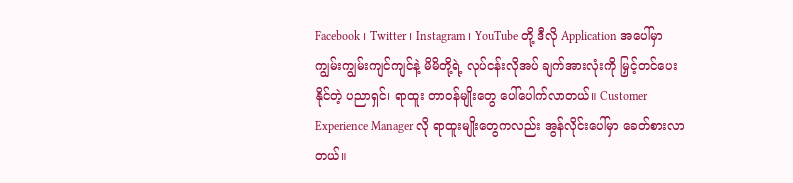Facebook ၊ Twitter ၊ Instagram ၊ YouTube တို့ ဒီလို Application အပေါ်မှာ ကျွမ်းကျွမ်းကျင်ကျင်နဲ့ မိမိတို့ရဲ့ လုပ်ငန်းလိုအပ် ချက်အားလုံးကို မြှင့်တင်ပေးနိုင်တဲ့ ပညာရှင်၊ ရာထူး တာဝန်မျိုးတွေ ပေါ်ပေါက်လာတယ်။ Customer Experience Manager လို ရာထူးမျိုးတွေကလည်း အွန်လိုင်းပေါ်မှာ ခေတ်စားလာတယ်။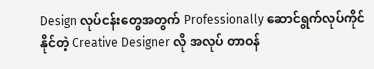Design လုပ်ငန်းတွေအတွက် Professionally ဆောင်ရွက်လုပ်ကိုင်နိုင်တဲ့ Creative Designer လို အလုပ် တာဝန်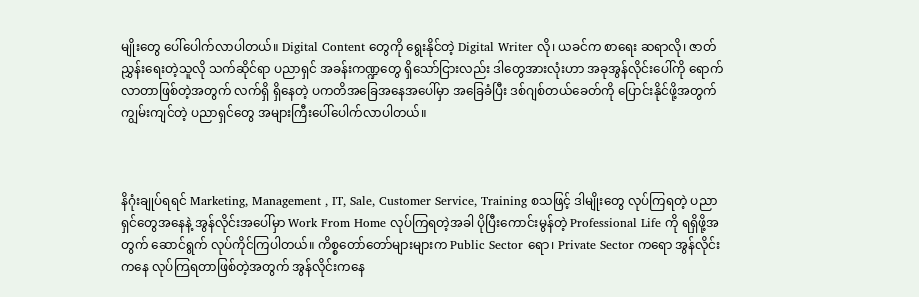မျိုးတွေ ပေါ်ပေါက်လာပါတယ်။ Digital Content တွေကို ရွေးနိုင်တဲ့ Digital Writer လို၊ ယခင်က စာရေး ဆရာလို၊ ဇာတ်ညွှန်းရေးတဲ့သူလို သက်ဆိုင်ရာ ပညာရှင် အခန်းကဏ္ဍတွေ ရှိသော်ငြားလည်း ဒါတွေအားလုံးဟာ အခုအွန်လိုင်းပေါ်ကို ရောက်လာတာဖြစ်တဲ့အတွက် လက်ရှိ ရှိနေတဲ့ ပကတိအခြေအနေအပေါ်မှာ အခြေခံပြီး ဒစ်ဂျစ်တယ်ခေတ်ကို ပြောင်းနိုင်ဖို့အတွက် ကျွမ်းကျင်တဲ့ ပညာရှင်တွေ အများကြီးပေါ်ပေါက်လာပါတယ်။



နိဂုံးချုပ်ရရင် Marketing, Management , IT, Sale, Customer Service, Training စသဖြင့် ဒါမျိုးတွေ လုပ်ကြရတဲ့ ပညာရှင်တွေအနေနဲ့ အွန်လိုင်းအပေါ်မှာ Work From Home လုပ်ကြရတဲ့အခါ ပိုပြီးကောင်းမွန်တဲ့ Professional Life ကို ရရှိဖို့အတွက် ဆောင်ရွက် လုပ်ကိုင်ကြပါတယ်။ ကိစ္စတော်တော်များများက Public Sector ရော၊ Private Sector ကရော အွန်လိုင်းကနေ လုပ်ကြရတာဖြစ်တဲ့အတွက် အွန်လိုင်းကနေ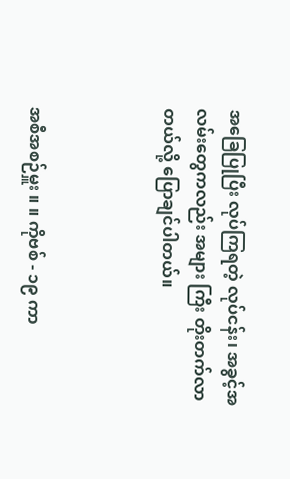အခြေပြုပြီး လုပ်ကြရတဲ့ လုပ်ငန်း၊ အခွင့်အလမ်းတွေကလည်း အများ ကြီး တိုးတက်လာတယ်လို့ ပြောချင်ပါတယ်။



အစီအစဉ်မှူး ။ ။ ကိုဗစ် - ၁၉ ကာ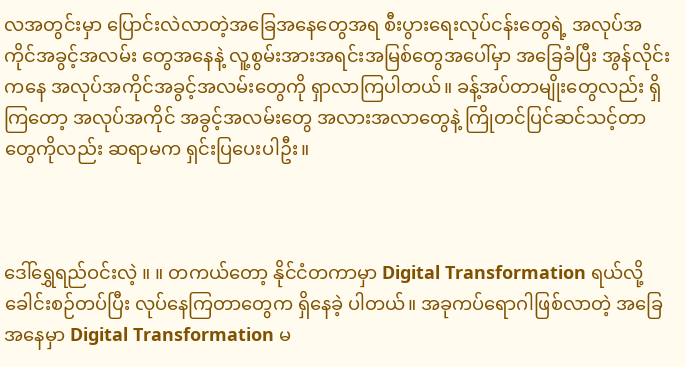လအတွင်းမှာ ပြောင်းလဲလာတဲ့အခြေအနေတွေအရ စီးပွားရေးလုပ်ငန်းတွေရဲ့ အလုပ်အကိုင်အခွင့်အလမ်း တွေအနေနဲ့ လူ့စွမ်းအားအရင်းအမြစ်တွေအပေါ်မှာ အခြေခံပြီး အွန်လိုင်းကနေ အလုပ်အကိုင်အခွင့်အလမ်းတွေကို ရှာလာကြပါတယ်။ ခန့်အပ်တာမျိုးတွေလည်း ရှိကြတော့ အလုပ်အကိုင် အခွင့်အလမ်းတွေ အလားအလာတွေနဲ့ ကြိုတင်ပြင်ဆင်သင့်တာတွေကိုလည်း ဆရာမက ရှင်းပြပေးပါဦး။



ဒေါ်ရွှေရည်ဝင်းလဲ့ ။ ။ တကယ်တော့ နိုင်ငံတကာမှာ Digital Transformation ရယ်လို့ ခေါင်းစဉ်တပ်ပြီး လုပ်နေကြတာတွေက ရှိနေခဲ့ ပါတယ်။ အခုကပ်ရောဂါဖြစ်လာတဲ့ အခြေအနေမှာ Digital Transformation မ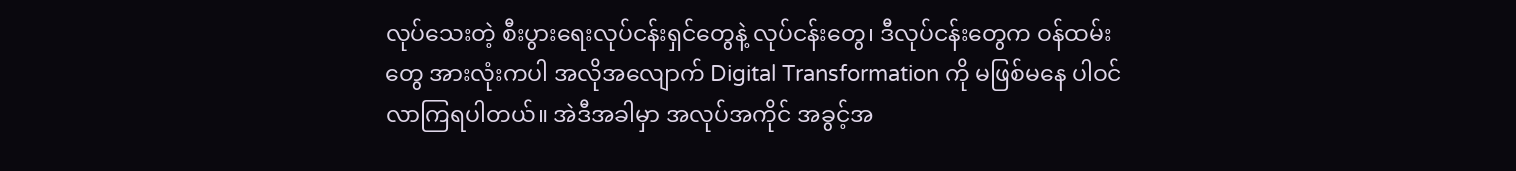လုပ်သေးတဲ့ စီးပွားရေးလုပ်ငန်းရှင်တွေနဲ့ လုပ်ငန်းတွေ၊ ဒီလုပ်ငန်းတွေက ဝန်ထမ်းတွေ အားလုံးကပါ အလိုအလျောက် Digital Transformation ကို မဖြစ်မနေ ပါဝင်လာကြရပါတယ်။ အဲဒီအခါမှာ အလုပ်အကိုင် အခွင့်အ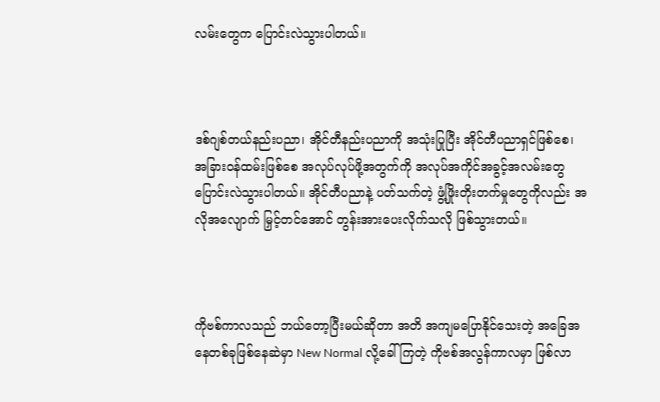လမ်းတွေက ပြောင်းလဲသွားပါတယ်။



ဒစ်ဂျစ်တယ်နည်းပညာ၊ အိုင်တီနည်းပညာကို အသုံးပြုပြီး အိုင်တီပညာရှင်ဖြစ်စေ၊ အခြားဝန်ထမ်းဖြစ်စေ အလုပ်လုပ်ဖို့အတွက်ကို အလုပ်အကိုင်အခွင့်အလမ်းတွေ ပြောင်းလဲသွားပါတယ်။ အိုင်တီပညာနဲ့ ပတ်သက်တဲ့ ဖွံ့ဖြိုးတိုးတက်မှုတွေကိုလည်း အလိုအလျောက် မြှင့်တင်အောင် တွန်းအားပေးလိုက်သလို ဖြစ်သွားတယ်။



ကိုဗစ်ကာလသည် ဘယ်တော့ပြီးမယ်ဆိုတာ အတိ အကျမပြောနိုင်သေးတဲ့ အခြေအနေတစ်ခုဖြစ်နေဆဲမှာ New Normal လို့ခေါ်ကြတဲ့ ကိုဗစ်အလွန်ကာလမှာ ဖြစ်လာ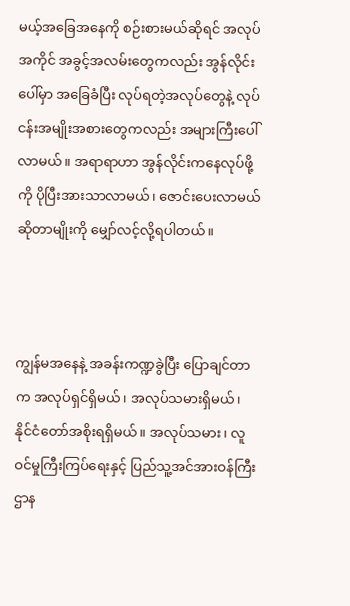မယ့်အခြေအနေကို စဉ်းစားမယ်ဆိုရင် အလုပ်အကိုင် အခွင့်အလမ်းတွေကလည်း အွန်လိုင်းပေါ်မှာ အခြေခံပြီး လုပ်ရတဲ့အလုပ်တွေနဲ့ လုပ်ငန်းအမျိုးအစားတွေကလည်း အများကြီးပေါ်လာမယ်။ အရာရာဟာ အွန်လိုင်းကနေလုပ်ဖို့ကို ပိုပြီးအားသာလာမယ်၊ ဇောင်းပေးလာမယ် ဆိုတာမျိုးကို မျှော်လင့်လို့ရပါတယ်။



ကျွန်မအနေနဲ့ အခန်းကဏ္ဍခွဲပြီး ပြောချင်တာက အလုပ်ရှင်ရှိမယ်၊ အလုပ်သမားရှိမယ်၊ နိုင်ငံတော်အစိုးရရှိမယ်။ အလုပ်သမား၊ လူဝင်မှုကြီးကြပ်ရေးနှင့် ပြည်သူ့အင်အားဝန်ကြီးဌာန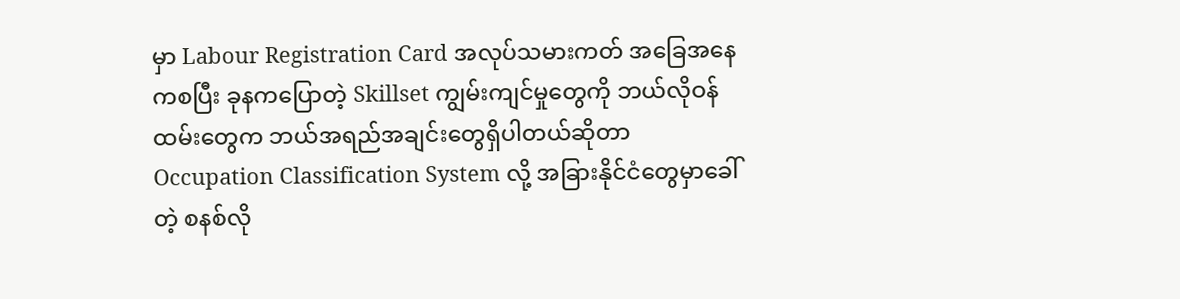မှာ Labour Registration Card အလုပ်သမားကတ် အခြေအနေကစပြီး ခုနကပြောတဲ့ Skillset ကျွမ်းကျင်မှုတွေကို ဘယ်လိုဝန်ထမ်းတွေက ဘယ်အရည်အချင်းတွေရှိပါတယ်ဆိုတာ Occupation Classification System လို့ အခြားနိုင်ငံတွေမှာခေါ်တဲ့ စနစ်လို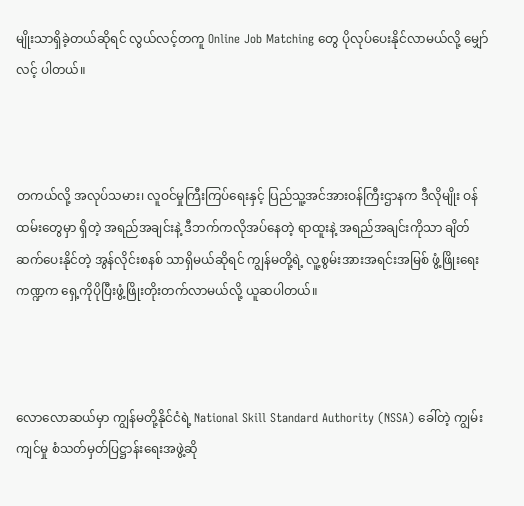မျိုးသာရှိခဲ့တယ်ဆိုရင် လွယ်လင့်တကူ Online Job Matching တွေ ပိုလုပ်ပေးနိုင်လာမယ်လို့ မျှော်လင့် ပါတယ်။



တကယ်လို့ အလုပ်သမား၊ လူဝင်မှုကြီးကြပ်ရေးနှင့် ပြည်သူ့အင်အားဝန်ကြီးဌာနက ဒီလိုမျိုး ဝန်ထမ်းတွေမှာ ရှိတဲ့ အရည်အချင်းနဲ့ ဒီဘက်ကလိုအပ်နေတဲ့ ရာထူးနဲ့ အရည်အချင်းကိုသာ ချိတ်ဆက်ပေးနိုင်တဲ့ အွန်လိုင်းစနစ် သာရှိမယ်ဆိုရင် ကျွန်မတို့ရဲ့ လူ့စွမ်းအားအရင်းအမြစ် ဖွံ့ဖြိုးရေးကဏ္ဍက ရှေ့ကိုပိုပြီးဖွံ့ဖြိုးတိုးတက်လာမယ်လို့ ယူဆပါတယ်။



လောလောဆယ်မှာ ကျွန်မတို့နိုင်ငံရဲ့ National Skill Standard Authority (NSSA) ခေါ်တဲ့ ကျွမ်းကျင်မှု စံသတ်မှတ်ပြဋ္ဌာန်းရေးအဖွဲ့ဆို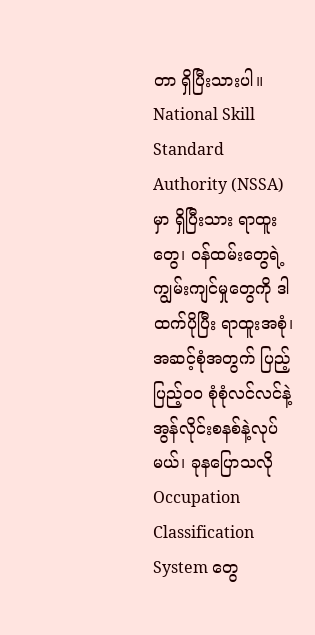တာ ရှိပြီးသားပါ။ National Skill Standard Authority (NSSA) မှာ ရှိပြီးသား ရာထူးတွေ၊ ဝန်ထမ်းတွေရဲ့ ကျွမ်းကျင်မှုတွေကို ဒါထက်ပိုပြီး ရာထူးအစုံ၊ အဆင့်စုံအတွက် ပြည့်ပြည့်ဝဝ စုံစုံလင်လင်နဲ့ အွန်လိုင်းစနစ်နဲ့လုပ်မယ်၊ ခုနပြောသလို Occupation Classification System တွေ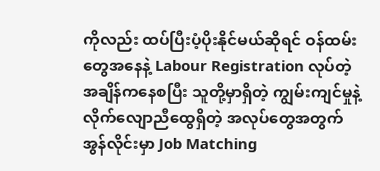ကိုလည်း ထပ်ပြီးပံ့ပိုးနိုင်မယ်ဆိုရင် ဝန်ထမ်းတွေအနေနဲ့ Labour Registration လုပ်တဲ့အချိန်ကနေစပြီး သူတို့မှာရှိတဲ့ ကျွမ်းကျင်မှုနဲ့ လိုက်လျောညီထွေရှိတဲ့ အလုပ်တွေအတွက် အွန်လိုင်းမှာ Job Matching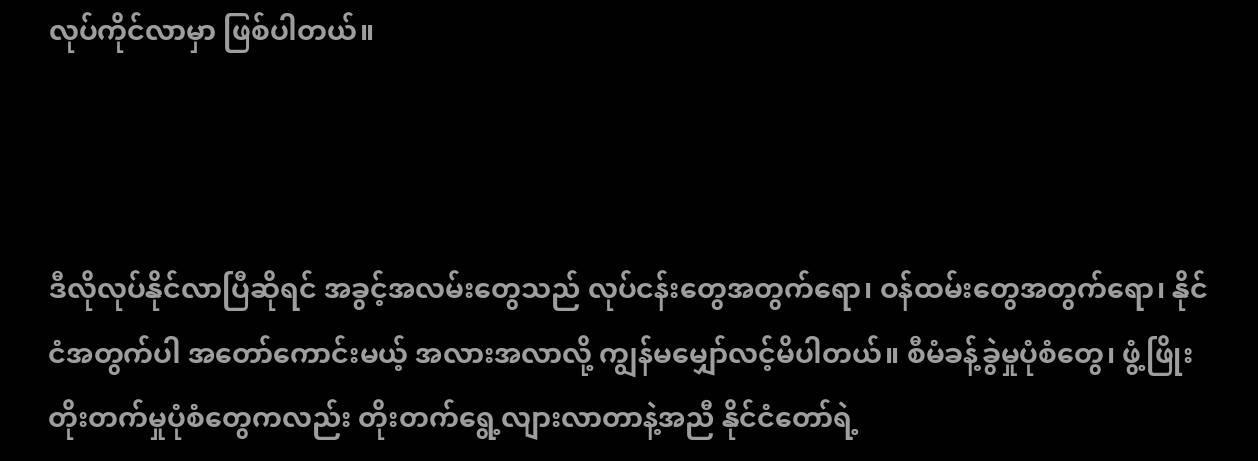လုပ်ကိုင်လာမှာ ဖြစ်ပါတယ်။



ဒီလိုလုပ်နိုင်လာပြီဆိုရင် အခွင့်အလမ်းတွေသည် လုပ်ငန်းတွေအတွက်ရော၊ ဝန်ထမ်းတွေအတွက်ရော၊ နိုင်ငံအတွက်ပါ အတော်ကောင်းမယ့် အလားအလာလို့ ကျွန်မမျှော်လင့်မိပါတယ်။ စီမံခန့်ခွဲမှုပုံစံတွေ၊ ဖွံ့ဖြိုး တိုးတက်မှုပုံစံတွေကလည်း တိုးတက်ရွေ့လျားလာတာနဲ့အညီ နိုင်ငံတော်ရဲ့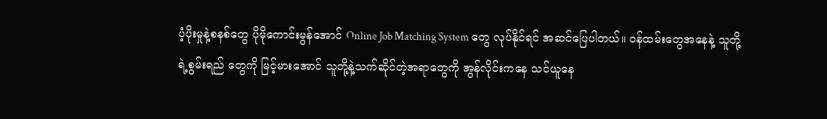ပံ့ပိုးမှုနဲ့စနစ်တွေ ပိုမိုကောင်းမွန်အောင် Online Job Matching System တွေ လုပ်နိုင်ရင် အဆင်ပြေပါတယ်။ ဝန်ထမ်းတွေအနေနဲ့ သူတို့ရဲ့စွမ်းရည် တွေကို မြင့်မားအောင် သူတို့နဲ့သက်ဆိုင်တဲ့အရာတွေကို အွန်လိုင်းကနေ သင်ယူနေ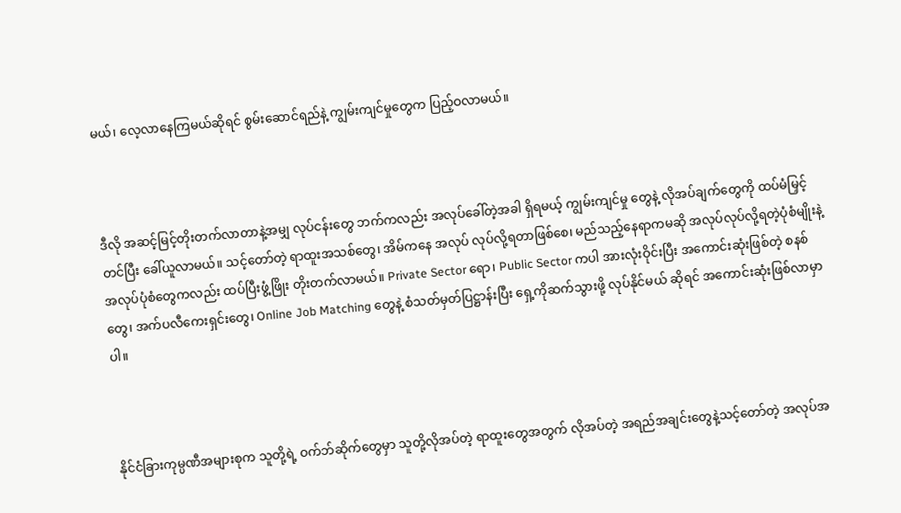မယ်၊ လေ့လာနေကြမယ်ဆိုရင် စွမ်းဆောင်ရည်နဲ့ ကျွမ်းကျင်မှုတွေက ပြည့်ဝလာမယ်။



ဒီလို အဆင့်မြင့်တိုးတက်လာတာနဲ့အမျှ လုပ်ငန်းတွေ ဘက်ကလည်း အလုပ်ခေါ်တဲ့အခါ ရှိရမယ့် ကျွမ်းကျင်မှု တွေနဲ့ လိုအပ်ချက်တွေကို ထပ်မံမြှင့်တင်ပြီး ခေါ်ယူလာမယ်။ သင့်တော်တဲ့ ရာထူးအသစ်တွေ၊ အိမ်ကနေ အလုပ် လုပ်လို့ရတာဖြစ်စေ၊ မည်သည့်နေရာကမဆို အလုပ်လုပ်လို့ရတဲ့ပုံစံမျိုးနဲ့ အလုပ်ပုံစံတွေကလည်း ထပ်ပြီးဖွံ့ဖြိုး တိုးတက်လာမယ်။ Private Sector ရော၊ Public Sector ကပါ အားလုံးဝိုင်းပြီး အကောင်းဆုံးဖြစ်တဲ့ စနစ်တွေ၊ အက်ပလီကေးရှင်းတွေ၊ Online Job Matching တွေနဲ့ စံသတ်မှတ်ပြဋ္ဌာန်းပြီး ရှေ့ကိုဆက်သွားဖို့ လုပ်နိုင်မယ် ဆိုရင် အကောင်းဆုံးဖြစ်လာမှာပါ။



နိုင်ငံခြားကုမ္ပဏီအများစုက သူတို့ရဲ့ ဝက်ဘ်ဆိုက်တွေမှာ သူတို့လိုအပ်တဲ့ ရာထူးတွေအတွက် လိုအပ်တဲ့ အရည်အချင်းတွေနဲ့သင့်တော်တဲ့ အလုပ်အ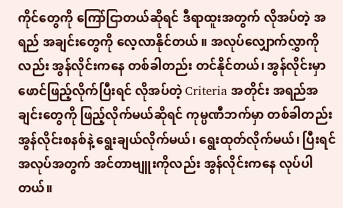ကိုင်တွေကို ကြော်ငြာတယ်ဆိုရင် ဒီရာထူးအတွက် လိုအပ်တဲ့ အရည် အချင်းတွေကို လေ့လာနိုင်တယ် ။ အလုပ်လျှောက်လွှာကို လည်း အွန်လိုင်းကနေ တစ်ခါတည်း တင်နိုင်တယ်၊ အွန်လိုင်းမှာ ဖောင်ဖြည့်လိုက်ပြီးရင် လိုအပ်တဲ့ Criteria အတိုင်း အရည်အချင်းတွေကို ဖြည့်လိုက်မယ်ဆိုရင် ကုမ္ပဏီဘက်မှာ တစ်ခါတည်း အွန်လိုင်းစနစ်နဲ့ ရွေးချယ်လိုက်မယ်၊ ရွေးထုတ်လိုက်မယ်၊ ပြီးရင် အလုပ်အတွက် အင်တာဗျူးကိုလည်း အွန်လိုင်းကနေ လုပ်ပါတယ်။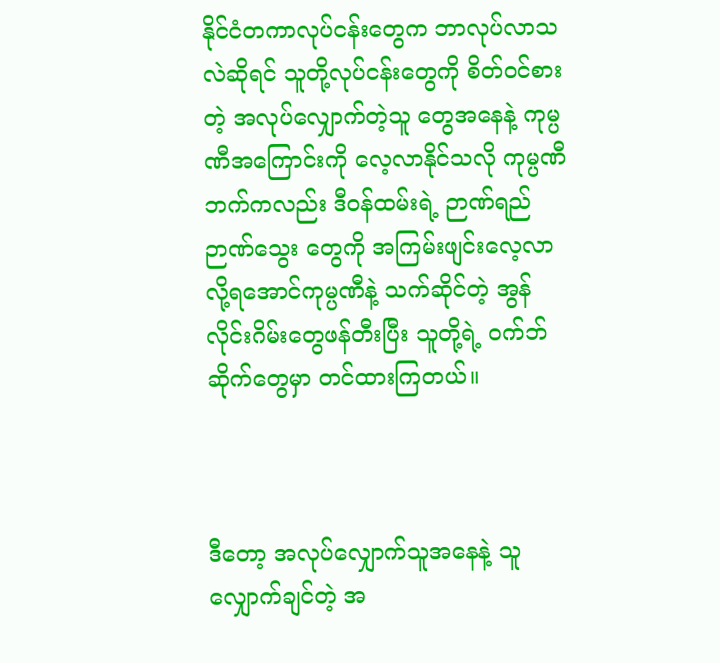နိုင်ငံတကာလုပ်ငန်းတွေက ဘာလုပ်လာသလဲဆိုရင် သူတို့လုပ်ငန်းတွေကို စိတ်ဝင်စားတဲ့ အလုပ်လျှောက်တဲ့သူ တွေအနေနဲ့ ကုမ္ပဏီအကြောင်းကို လေ့လာနိုင်သလို ကုမ္ပဏီဘက်ကလည်း ဒီဝန်ထမ်းရဲ့ ဉာဏ်ရည်ဉာဏ်သွေး တွေကို အကြမ်းဖျင်းလေ့လာလို့ရအောင်ကုမ္ပဏီနဲ့ သက်ဆိုင်တဲ့ အွန်လိုင်းဂိမ်းတွေဖန်တီးပြီး သူတို့ရဲ့ ဝက်ဘ်ဆိုက်တွေမှာ တင်ထားကြတယ်။



ဒီတော့ အလုပ်လျှောက်သူအနေနဲ့ သူလျှောက်ချင်တဲ့ အ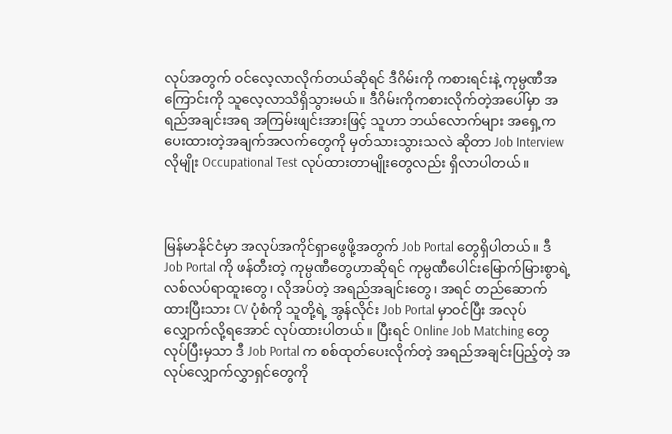လုပ်အတွက် ဝင်လေ့လာလိုက်တယ်ဆိုရင် ဒီဂိမ်းကို ကစားရင်းနဲ့ ကုမ္ပဏီအကြောင်းကို သူလေ့လာသိရှိသွားမယ်။ ဒီဂိမ်းကိုကစားလိုက်တဲ့အပေါ်မှာ အရည်အချင်းအရ အကြမ်းဖျင်းအားဖြင့် သူဟာ ဘယ်လောက်များ အရှေ့က ပေးထားတဲ့အချက်အလက်တွေကို မှတ်သားသွားသလဲ ဆိုတာ Job Interview လိုမျိုး Occupational Test လုပ်ထားတာမျိုးတွေလည်း ရှိလာပါတယ်။



မြန်မာနိုင်ငံမှာ အလုပ်အကိုင်ရှာဖွေဖို့အတွက် Job Portal တွေရှိပါတယ်။ ဒီ Job Portal ကို ဖန်တီးတဲ့ ကုမ္ပဏီတွေဟာဆိုရင် ကုမ္ပဏီပေါင်းမြောက်မြားစွာရဲ့ လစ်လပ်ရာထူးတွေ၊ လိုအပ်တဲ့ အရည်အချင်းတွေ၊ အရင် တည်ဆောက်ထားပြီးသား CV ပုံစံကို သူတို့ရဲ့ အွန်လိုင်း Job Portal မှာဝင်ပြီး အလုပ်လျှောက်လို့ရအောင် လုပ်ထားပါတယ်။ ပြီးရင် Online Job Matching တွေ လုပ်ပြီးမှသာ ဒီ Job Portal က စစ်ထုတ်ပေးလိုက်တဲ့ အရည်အချင်းပြည့်တဲ့ အလုပ်လျှောက်လွှာရှင်တွေကို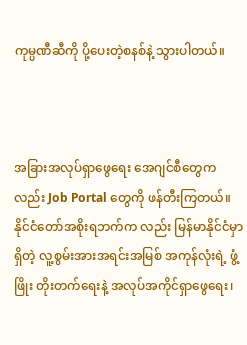ကုမ္ပဏီဆီကို ပို့ပေးတဲ့စနစ်နဲ့ သွားပါတယ်။



အခြားအလုပ်ရှာဖွေရေး အေဂျင်စီတွေကလည်း Job Portal တွေကို ဖန်တီးကြတယ်။ နိုင်ငံတော်အစိုးရဘက်က လည်း မြန်မာနိုင်ငံမှာရှိတဲ့ လူ့စွမ်းအားအရင်းအမြစ် အကုန်လုံးရဲ့ ဖွံ့ဖြိုး တိုးတက်ရေးနဲ့ အလုပ်အကိုင်ရှာဖွေရေး၊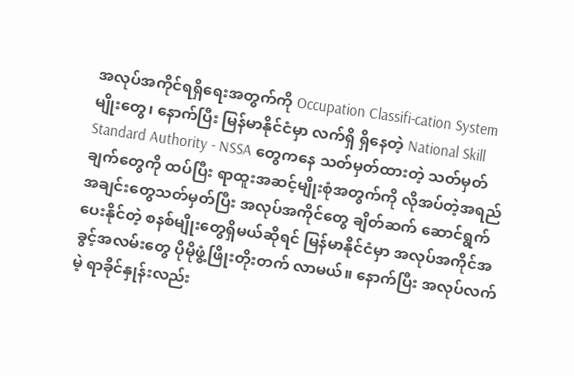အလုပ်အကိုင်ရရှိရေးအတွက်ကို Occupation Classifi-cation System မျိုးတွေ၊ နောက်ပြီး မြန်မာနိုင်ငံမှာ လက်ရှိ ရှိနေတဲ့ National Skill Standard Authority - NSSA တွေကနေ သတ်မှတ်ထားတဲ့ သတ်မှတ်ချက်တွေကို ထပ်ပြီး ရာထူးအဆင့်မျိုးစုံအတွက်ကို လိုအပ်တဲ့အရည် အချင်းတွေသတ်မှတ်ပြီး အလုပ်အကိုင်တွေ ချိတ်ဆက် ဆောင်ရွက်ပေးနိုင်တဲ့ စနစ်မျိုးတွေရှိမယ်ဆိုရင် မြန်မာနိုင်ငံမှာ အလုပ်အကိုင်အခွင့်အလမ်းတွေ ပိုမိုဖွံ့ဖြိုးတိုးတက် လာမယ်။ နောက်ပြီး အလုပ်လက်မဲ့ ရာခိုင်နှုန်းလည်း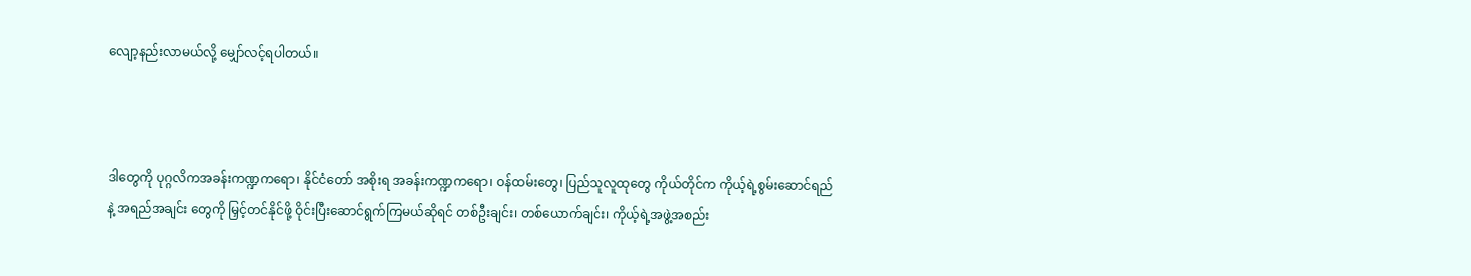လျော့နည်းလာမယ်လို့ မျှော်လင့်ရပါတယ်။



ဒါတွေကို ပုဂ္ဂလိကအခန်းကဏ္ဍကရော၊ နိုင်ငံတော် အစိုးရ အခန်းကဏ္ဍကရော၊ ဝန်ထမ်းတွေ၊ ပြည်သူလူထုတွေ ကိုယ်တိုင်က ကိုယ့်ရဲ့စွမ်းဆောင်ရည်နဲ့ အရည်အချင်း တွေကို မြှင့်တင်နိုင်ဖို့ ဝိုင်းပြီးဆောင်ရွက်ကြမယ်ဆိုရင် တစ်ဦးချင်း၊ တစ်ယောက်ချင်း၊ ကိုယ့်ရဲ့အဖွဲ့အစည်း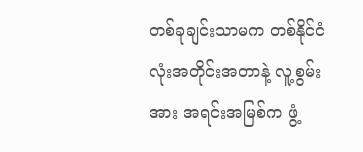တစ်ခုချင်းသာမက တစ်နိုင်ငံလုံးအတိုင်းအတာနဲ့ လူ့စွမ်းအား အရင်းအမြစ်က ဖွံ့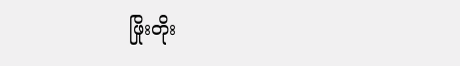ဖြိုးတိုး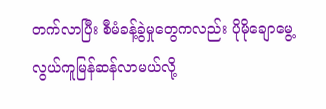တက်လာပြီး စီမံခန့်ခွဲမှုတွေကလည်း ပိုမိုချောမွေ့လွယ်ကူမြန်ဆန်လာမယ်လို့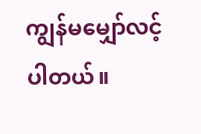ကျွန်မမျှော်လင့်ပါတယ်။